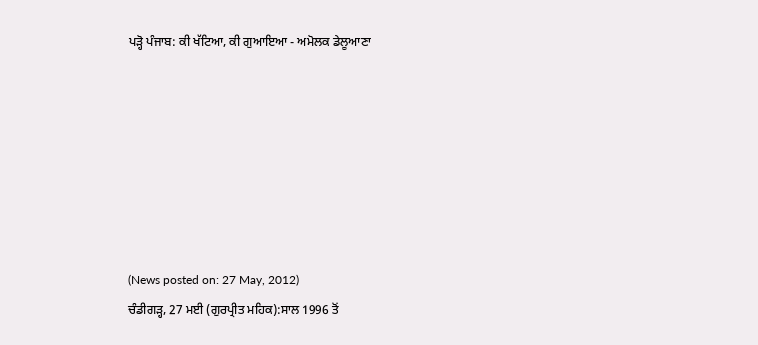ਪੜ੍ਹੋ ਪੰਜਾਬ: ਕੀ ਖੱਟਿਆ, ਕੀ ਗੁਆਇਆ - ਅਮੋਲਕ ਡੇਲੂਆਣਾ







(News posted on: 27 May, 2012)
ਚੰਡੀਗੜ੍ਹ, 27 ਮਈ (ਗੁਰਪ੍ਰੀਤ ਮਹਿਕ):ਸਾਲ 1996 ਤੋਂ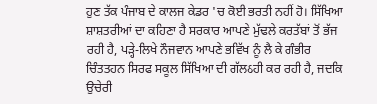ਹੁਣ ਤੱਕ ਪੰਜਾਬ ਦੇ ਕਾਲਜ ਕੇਡਰ 'ਚ ਕੋਈ ਭਰਤੀ ਨਹੀਂ ਹੋ। ਸਿੱਖਿਆ ਸ਼ਾਸ਼ਤਰੀਆਂ ਦਾ ਕਹਿਣਾ ਹੈ ਸਰਕਾਰ ਆਪਣੇ ਮੁੱਢਲੇ ਕਰਤੱਬਾਂ ਤੋਂ ਭੱਜ ਰਹੀ ਹੈ, ਪੜ੍ਹੇ-ਲਿਖੇ ਨੌਜਵਾਨ ਆਪਣੇ ਭਵਿੱਖ ਨੂੰ ਲੈ ਕੇ ਗੰਭੀਰ ਚਿੰਤਤਹਨ ਸਿਰਫ ਸਕੂਲ ਸਿੱਖਿਆ ਦੀ ਗੱਲઠਹੀ ਕਰ ਰਹੀ ਹੈ, ਜਦਕਿ ਉਚੇਰੀ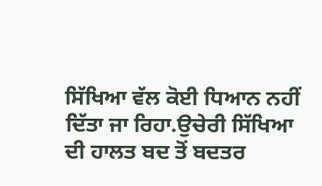ਸਿੱਖਿਆ ਵੱਲ ਕੋਈ ਧਿਆਨ ਨਹੀਂ ਦਿੱਤਾ ਜਾ ਰਿਹਾ.ਉਚੇਰੀ ਸਿੱਖਿਆ ਦੀ ਹਾਲਤ ਬਦ ਤੋਂ ਬਦਤਰ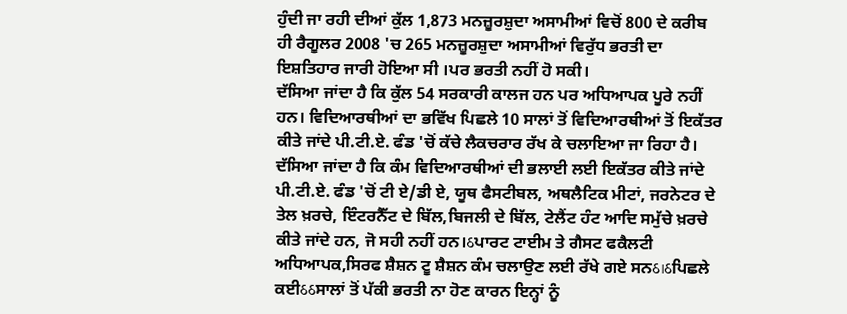ਹੁੰਦੀ ਜਾ ਰਹੀ ਦੀਆਂ ਕੁੱਲ 1,873 ਮਨਜ਼ੂਰਸ਼ੁਦਾ ਅਸਾਮੀਆਂ ਵਿਚੋਂ 800 ਦੇ ਕਰੀਬ ਹੀ ਰੈਗੂਲਰ 2008 'ਚ 265 ਮਨਜ਼ੂਰਸ਼ੁਦਾ ਅਸਾਮੀਆਂ ਵਿਰੁੱਧ ਭਰਤੀ ਦਾ ਇਸ਼ਤਿਹਾਰ ਜਾਰੀ ਹੋਇਆ ਸੀ ।ਪਰ ਭਰਤੀ ਨਹੀਂ ਹੋ ਸਕੀ।
ਦੱਸਿਆ ਜਾਂਦਾ ਹੈ ਕਿ ਕੁੱਲ 54 ਸਰਕਾਰੀ ਕਾਲਜ ਹਨ ਪਰ ਅਧਿਆਪਕ ਪੂਰੇ ਨਹੀਂ ਹਨ। ਵਿਦਿਆਰਥੀਆਂ ਦਾ ਭਵਿੱਖ ਪਿਛਲੇ 10 ਸਾਲਾਂ ਤੋਂ ਵਿਦਿਆਰਥੀਆਂ ਤੋਂ ਇਕੱਤਰ ਕੀਤੇ ਜਾਂਦੇ ਪੀ.ਟੀ.ਏ. ਫੰਡ 'ਚੋਂ ਕੱਚੇ ਲੈਕਚਰਾਰ ਰੱਖ ਕੇ ਚਲਾਇਆ ਜਾ ਰਿਹਾ ਹੈ। ਦੱਸਿਆ ਜਾਂਦਾ ਹੈ ਕਿ ਕੰਮ ਵਿਦਿਆਰਥੀਆਂ ਦੀ ਭਲਾਈ ਲਈ ਇਕੱਤਰ ਕੀਤੇ ਜਾਂਦੇ ਪੀ.ਟੀ.ਏ. ਫੰਡ 'ਚੋਂ ਟੀ ਏ/ਡੀ ਏ, ਯੂਥ ਫੈਸਟੀਬਲ, ਅਥਲੈਟਿਕ ਮੀਟਾਂ, ਜਰਨੇਟਰ ਦੇ ਤੇਲ ਖ਼ਰਚੇ, ਇੰਟਰਨੈੱਟ ਦੇ ਬਿੱਲ,ਬਿਜਲੀ ਦੇ ਬਿੱਲ, ਟੇਲੈਂਟ ਹੰਟ ਆਦਿ ਸਮੁੱਚੇ ਖ਼ਰਚੇ ਕੀਤੇ ਜਾਂਦੇ ਹਨ, ਜੋ ਸਹੀ ਨਹੀਂ ਹਨ।ઠਪਾਰਟ ਟਾਈਮ ਤੇ ਗੈਸਟ ਫਕੈਲਟੀ ਅਧਿਆਪਕ,ਸਿਰਫ ਸ਼ੈਸ਼ਨ ਟੂ ਸ਼ੈਸ਼ਨ ਕੰਮ ਚਲਾਉਣ ਲਈ ਰੱਖੇ ਗਏ ਸਨઠ।ઠਪਿਛਲੇ ਕਈઠઠਸਾਲਾਂ ਤੋਂ ਪੱਕੀ ਭਰਤੀ ਨਾ ਹੋਣ ਕਾਰਨ ਇਨ੍ਹਾਂ ਨੂੰ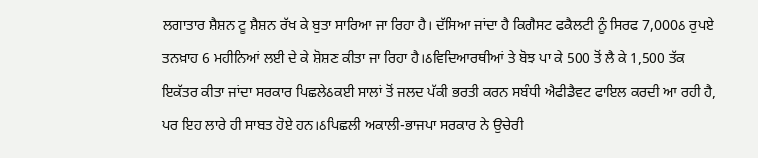ਲਗਾਤਾਰ ਸ਼ੈਸ਼ਨ ਟੂ ਸ਼ੈਸ਼ਨ ਰੱਖ ਕੇ ਬੁਤਾ ਸਾਰਿਆ ਜਾ ਰਿਹਾ ਹੈ। ਦੱਸਿਆ ਜਾਂਦਾ ਹੈ ਕਿਗੈਸਟ ਫਕੈਲਟੀ ਨੂੰ ਸਿਰਫ 7,000ઠ ਰੁਪਏ ਤਨਖ਼ਾਹ 6 ਮਹੀਨਿਆਂ ਲਈ ਦੇ ਕੇ ਸ਼ੋਸ਼ਣ ਕੀਤਾ ਜਾ ਰਿਹਾ ਹੈ।ઠਵਿਦਿਆਰਥੀਆਂ ਤੇ ਬੋਝ ਪਾ ਕੇ 500 ਤੋਂ ਲੈ ਕੇ 1,500 ਤੱਕ ਇਕੱਤਰ ਕੀਤਾ ਜਾਂਦਾ ਸਰਕਾਰ ਪਿਛਲੇઠਕਈ ਸਾਲਾਂ ਤੋਂ ਜਲਦ ਪੱਕੀ ਭਰਤੀ ਕਰਨ ਸਬੰਧੀ ਐਫੀਡੈਵਟ ਫਾਇਲ ਕਰਦੀ ਆ ਰਹੀ ਹੈ, ਪਰ ਇਹ ਲਾਰੇ ਹੀ ਸਾਬਤ ਹੋਏ ਹਨ।ઠਪਿਛਲੀ ਅਕਾਲੀ-ਭਾਜਪਾ ਸਰਕਾਰ ਨੇ ਉਚੇਰੀ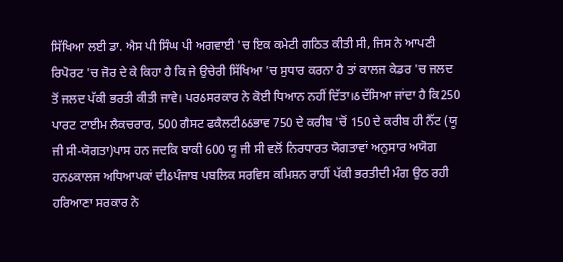ਸਿੱਖਿਆ ਲਈ ਡਾ. ਐਸ ਪੀ ਸਿੰਘ ਪੀ ਅਗਵਾਈ 'ਚ ਇਕ ਕਮੇਟੀ ਗਠਿਤ ਕੀਤੀ ਸੀ, ਜਿਸ ਨੇ ਆਪਣੀ ਰਿਪੋਰਟ 'ਚ ਜੋਰ ਦੇ ਕੇ ਕਿਹਾ ਹੈ ਕਿ ਜੇ ਉਚੇਰੀ ਸਿੱਖਿਆ 'ਚ ਸੁਧਾਰ ਕਰਨਾ ਹੈ ਤਾਂ ਕਾਲਜ ਕੇਡਰ 'ਚ ਜਲਦ ਤੋਂ ਜਲਦ ਪੱਕੀ ਭਰਤੀ ਕੀਤੀ ਜਾਵੇ। ਪਰઠਸਰਕਾਰ ਨੇ ਕੋਈ ਧਿਆਨ ਨਹੀਂ ਦਿੱਤਾ।ઠਦੱਸਿਆ ਜਾਂਦਾ ਹੈ ਕਿ250 ਪਾਰਟ ਟਾਈਮ ਲੈਕਚਰਾਰ, 500 ਗੈਸਟ ਫਕੈਲਟੀઠઠਭਾਵ 750 ਦੇ ਕਰੀਬ 'ਚੋਂ 150 ਦੇ ਕਰੀਬ ਹੀ ਨੈੱਟ (ਯੂ ਜੀ ਸੀ-ਯੋਗਤਾ)ਪਾਸ ਹਨ ਜਦਕਿ ਬਾਕੀ 600 ਯੂ ਜੀ ਸੀ ਵਲੋਂ ਨਿਰਧਾਰਤ ਯੋਗਤਾਵਾਂ ਅਨੁਸਾਰ ਅਯੋਗ ਹਨઠਕਾਲਜ ਅਧਿਆਪਕਾਂ ਦੀઠਪੰਜਾਬ ਪਬਲਿਕ ਸਰਵਿਸ ਕਮਿਸ਼ਨ ਰਾਹੀਂ ਪੱਕੀ ਭਰਤੀਦੀ ਮੰਗ ਉਠ ਰਹੀ
ਹਰਿਆਣਾ ਸਰਕਾਰ ਨੇ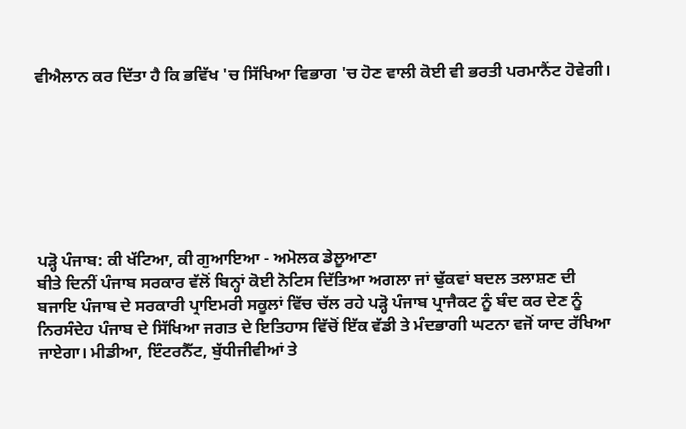ਵੀਐਲਾਨ ਕਰ ਦਿੱਤਾ ਹੈ ਕਿ ਭਵਿੱਖ 'ਚ ਸਿੱਖਿਆ ਵਿਭਾਗ 'ਚ ਹੋਣ ਵਾਲੀ ਕੋਈ ਵੀ ਭਰਤੀ ਪਰਮਾਨੈਂਟ ਹੋਵੇਗੀ।







ਪੜ੍ਹੋ ਪੰਜਾਬ: ਕੀ ਖੱਟਿਆ, ਕੀ ਗੁਆਇਆ - ਅਮੋਲਕ ਡੇਲੂਆਣਾ
ਬੀਤੇ ਦਿਨੀਂ ਪੰਜਾਬ ਸਰਕਾਰ ਵੱਲੋਂ ਬਿਨ੍ਹਾਂ ਕੋਈ ਨੋਟਿਸ ਦਿੱਤਿਆ ਅਗਲਾ ਜਾਂ ਢੁੱਕਵਾਂ ਬਦਲ ਤਲਾਸ਼ਣ ਦੀ ਬਜਾਇ ਪੰਜਾਬ ਦੇ ਸਰਕਾਰੀ ਪ੍ਰਾਇਮਰੀ ਸਕੂਲਾਂ ਵਿੱਚ ਚੱਲ ਰਹੇ ਪੜ੍ਹੋ ਪੰਜਾਬ ਪ੍ਰਾਜੈਕਟ ਨੂੰ ਬੰਦ ਕਰ ਦੇਣ ਨੂੰ ਨਿਰਸੰਦੇਹ ਪੰਜਾਬ ਦੇ ਸਿੱਖਿਆ ਜਗਤ ਦੇ ਇਤਿਹਾਸ ਵਿੱਚੋਂ ਇੱਕ ਵੱਡੀ ਤੇ ਮੰਦਭਾਗੀ ਘਟਨਾ ਵਜੋਂ ਯਾਦ ਰੱਖਿਆ ਜਾਏਗਾ। ਮੀਡੀਆ, ਇੰਟਰਨੈੱਟ, ਬੁੱਧੀਜੀਵੀਆਂ ਤੇ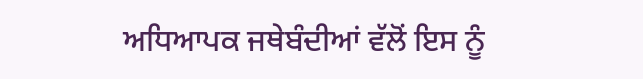ਅਧਿਆਪਕ ਜਥੇਬੰਦੀਆਂ ਵੱਲੋਂ ਇਸ ਨੂੰ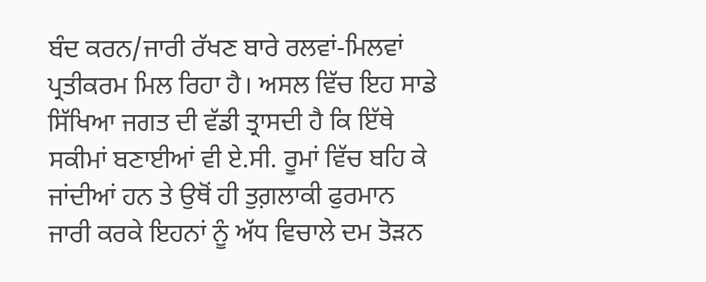ਬੰਦ ਕਰਨ/ਜਾਰੀ ਰੱਖਣ ਬਾਰੇ ਰਲਵਾਂ-ਮਿਲਵਾਂ ਪ੍ਰਤੀਕਰਮ ਮਿਲ ਰਿਹਾ ਹੈ। ਅਸਲ ਵਿੱਚ ਇਹ ਸਾਡੇ ਸਿੱਖਿਆ ਜਗਤ ਦੀ ਵੱਡੀ ਤ੍ਰਾਸਦੀ ਹੈ ਕਿ ਇੱਥੇ ਸਕੀਮਾਂ ਬਣਾਈਆਂ ਵੀ ਏ.ਸੀ. ਰੂਮਾਂ ਵਿੱਚ ਬਹਿ ਕੇ ਜਾਂਦੀਆਂ ਹਨ ਤੇ ਉਥੋਂ ਹੀ ਤੁਗ਼ਲਾਕੀ ਫੁਰਮਾਨ ਜਾਰੀ ਕਰਕੇ ਇਹਨਾਂ ਨੂੰ ਅੱਧ ਵਿਚਾਲੇ ਦਮ ਤੋੜਨ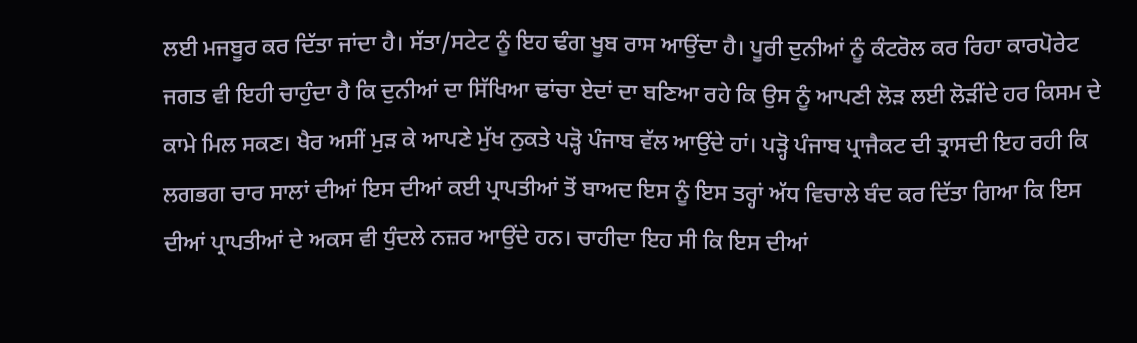ਲਈ ਮਜਬੂਰ ਕਰ ਦਿੱਤਾ ਜਾਂਦਾ ਹੈ। ਸੱਤਾ/ਸਟੇਟ ਨੂੰ ਇਹ ਢੰਗ ਖੂਬ ਰਾਸ ਆਉਂਦਾ ਹੈ। ਪੂਰੀ ਦੁਨੀਆਂ ਨੂੰ ਕੰਟਰੋਲ ਕਰ ਰਿਹਾ ਕਾਰਪੋਰੇਟ ਜਗਤ ਵੀ ਇਹੀ ਚਾਹੁੰਦਾ ਹੈ ਕਿ ਦੁਨੀਆਂ ਦਾ ਸਿੱਖਿਆ ਢਾਂਚਾ ਏਦਾਂ ਦਾ ਬਣਿਆ ਰਹੇ ਕਿ ਉਸ ਨੂੰ ਆਪਣੀ ਲੋੜ ਲਈ ਲੋੜੀਂਦੇ ਹਰ ਕਿਸਮ ਦੇ ਕਾਮੇ ਮਿਲ ਸਕਣ। ਖੈਰ ਅਸੀਂ ਮੁੜ ਕੇ ਆਪਣੇ ਮੁੱਖ ਨੁਕਤੇ ਪੜ੍ਹੋ ਪੰਜਾਬ ਵੱਲ ਆਉਂਦੇ ਹਾਂ। ਪੜ੍ਹੋ ਪੰਜਾਬ ਪ੍ਰਾਜੈਕਟ ਦੀ ਤ੍ਰਾਸਦੀ ਇਹ ਰਹੀ ਕਿ ਲਗਭਗ ਚਾਰ ਸਾਲਾਂ ਦੀਆਂ ਇਸ ਦੀਆਂ ਕਈ ਪ੍ਰਾਪਤੀਆਂ ਤੋਂ ਬਾਅਦ ਇਸ ਨੂੰ ਇਸ ਤਰ੍ਹਾਂ ਅੱਧ ਵਿਚਾਲੇ ਬੰਦ ਕਰ ਦਿੱਤਾ ਗਿਆ ਕਿ ਇਸ ਦੀਆਂ ਪ੍ਰਾਪਤੀਆਂ ਦੇ ਅਕਸ ਵੀ ਧੁੰਦਲੇ ਨਜ਼ਰ ਆਉਂਦੇ ਹਨ। ਚਾਹੀਦਾ ਇਹ ਸੀ ਕਿ ਇਸ ਦੀਆਂ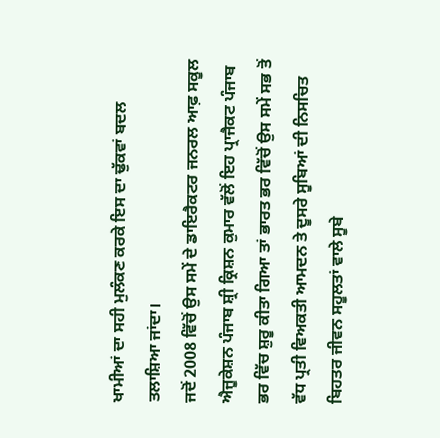ਖਾਮੀਆਂ ਦਾ ਸਹੀ ਮੁਲੰਕਣ ਕਰਕੇ ਇਸ ਦਾ ਢੁੱਕਵਾਂ ਬਦਲ ਤਲਾਸ਼ਿਆ ਜਾਂਦਾ।
ਜਦੋਂ 2008 ਵਿੱਚੋਂ ਉਸ ਸਮੇਂ ਦੇ ਡਾਇਰੈਕਟਰ ਜਨਰਲ ਆਫ਼ ਸਕੂਲ ਐਜੂਕੇਸ਼ਨ ਪੰਜਾਬ ਸ਼੍ਰੀ ਕ੍ਰਿਸ਼ਨ ਕੁਮਾਰ ਵੱਲੋਂ ਇਹ ਪ੍ਰਾਜੈਕਟ ਪੰਜਾਬ ਭਰ ਵਿੱਚ ਸ਼ੁਰੂ ਕੀਤਾ ਗਿਆ ਤਾਂ ਭਾਰਤ ਭਰ ਵਿੱਚੋਂ ਉਸ ਸਮੇਂ ਸਭ ਤੋਂ ਵੱਧ ਪ੍ਰਤੀ ਵਿਅਕਤੀ ਆਮਦਨ ਤੇ ਦੂਸਰੇ ਸੂਬਿਆਂ ਦੀ ਨਿਸਚਿਤ ਬਿਹਤਰ ਜੀਵਨ ਸਹੂਲਤਾਂ ਵਾਲੇ ਸੂਬੇ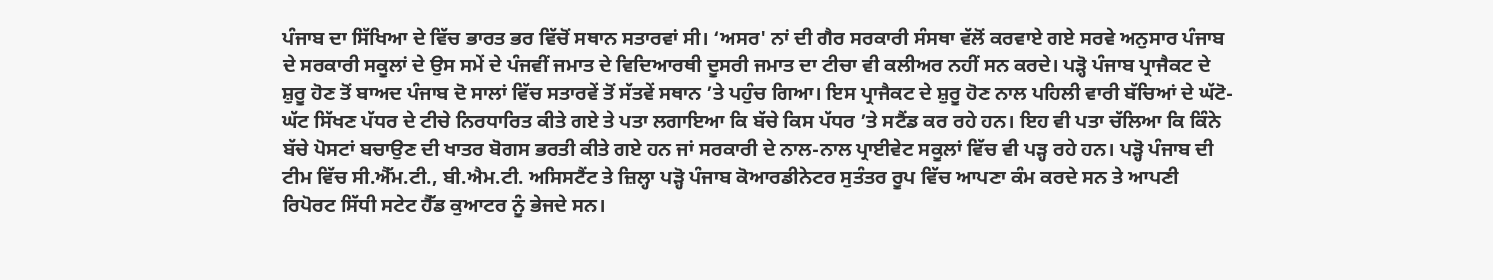ਪੰਜਾਬ ਦਾ ਸਿੱਖਿਆ ਦੇ ਵਿੱਚ ਭਾਰਤ ਭਰ ਵਿੱਚੋਂ ਸਥਾਨ ਸਤਾਰਵਾਂ ਸੀ। ‘ਅਸਰ' ਨਾਂ ਦੀ ਗੈਰ ਸਰਕਾਰੀ ਸੰਸਥਾ ਵੱਲੋਂ ਕਰਵਾਏ ਗਏ ਸਰਵੇ ਅਨੁਸਾਰ ਪੰਜਾਬ ਦੇ ਸਰਕਾਰੀ ਸਕੂਲਾਂ ਦੇ ਉਸ ਸਮੇਂ ਦੇ ਪੰਜਵੀਂ ਜਮਾਤ ਦੇ ਵਿਦਿਆਰਥੀ ਦੂਸਰੀ ਜਮਾਤ ਦਾ ਟੀਚਾ ਵੀ ਕਲੀਅਰ ਨਹੀਂ ਸਨ ਕਰਦੇ। ਪੜ੍ਹੋ ਪੰਜਾਬ ਪ੍ਰਾਜੈਕਟ ਦੇ ਸ਼ੁਰੂ ਹੋਣ ਤੋਂ ਬਾਅਦ ਪੰਜਾਬ ਦੋ ਸਾਲਾਂ ਵਿੱਚ ਸਤਾਰਵੇਂ ਤੋਂ ਸੱਤਵੇਂ ਸਥਾਨ ’ਤੇ ਪਹੁੰਚ ਗਿਆ। ਇਸ ਪ੍ਰਾਜੈਕਟ ਦੇ ਸ਼ੁਰੂ ਹੋਣ ਨਾਲ ਪਹਿਲੀ ਵਾਰੀ ਬੱਚਿਆਂ ਦੇ ਘੱਟੋ-ਘੱਟ ਸਿੱਖਣ ਪੱਧਰ ਦੇ ਟੀਚੇ ਨਿਰਧਾਰਿਤ ਕੀਤੇ ਗਏ ਤੇ ਪਤਾ ਲਗਾਇਆ ਕਿ ਬੱਚੇ ਕਿਸ ਪੱਧਰ ’ਤੇ ਸਟੈਂਡ ਕਰ ਰਹੇ ਹਨ। ਇਹ ਵੀ ਪਤਾ ਚੱਲਿਆ ਕਿ ਕਿੰਨੇ ਬੱਚੇ ਪੋਸਟਾਂ ਬਚਾਉਣ ਦੀ ਖਾਤਰ ਬੋਗਸ ਭਰਤੀ ਕੀਤੇ ਗਏ ਹਨ ਜਾਂ ਸਰਕਾਰੀ ਦੇ ਨਾਲ-ਨਾਲ ਪ੍ਰਾਈਵੇਟ ਸਕੂਲਾਂ ਵਿੱਚ ਵੀ ਪੜ੍ਹ ਰਹੇ ਹਨ। ਪੜ੍ਹੋ ਪੰਜਾਬ ਦੀ ਟੀਮ ਵਿੱਚ ਸੀ.ਐੱਮ.ਟੀ., ਬੀ.ਐਮ.ਟੀ. ਅਸਿਸਟੈਂਟ ਤੇ ਜ਼ਿਲ੍ਹਾ ਪੜ੍ਹੋ ਪੰਜਾਬ ਕੋਆਰਡੀਨੇਟਰ ਸੁਤੰਤਰ ਰੂਪ ਵਿੱਚ ਆਪਣਾ ਕੰਮ ਕਰਦੇ ਸਨ ਤੇ ਆਪਣੀ ਰਿਪੋਰਟ ਸਿੱਧੀ ਸਟੇਟ ਹੈੱਡ ਕੁਆਟਰ ਨੂੰ ਭੇਜਦੇ ਸਨ।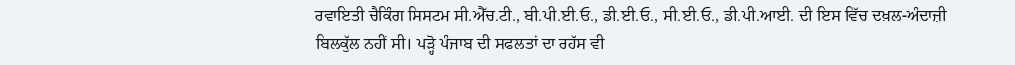ਰਵਾਇਤੀ ਚੈਕਿੰਗ ਸਿਸਟਮ ਸੀ.ਐੱਚ.ਟੀ., ਬੀ.ਪੀ.ਈ.ਓ., ਡੀ.ਈ.ਓ., ਸੀ.ਈ.ਓ., ਡੀ.ਪੀ.ਆਈ. ਦੀ ਇਸ ਵਿੱਚ ਦਖ਼ਲ-ਅੰਦਾਜ਼ੀ ਬਿਲਕੁੱਲ ਨਹੀਂ ਸੀ। ਪੜ੍ਹੋ ਪੰਜਾਬ ਦੀ ਸਫਲਤਾਂ ਦਾ ਰਹੱਸ ਵੀ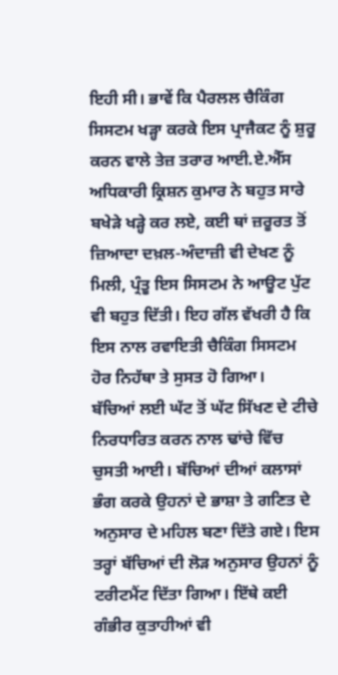ਇਹੀ ਸੀ। ਭਾਵੇਂ ਕਿ ਪੈਰਲਲ ਚੈਕਿੰਗ ਸਿਸਟਮ ਖੜ੍ਹਾ ਕਰਕੇ ਇਸ ਪ੍ਰਾਜੈਕਟ ਨੂੰ ਸ਼ੁਰੂ ਕਰਨ ਵਾਲੇ ਤੇਜ਼ ਤਰਾਰ ਆਈ.ਏ.ਐੱਸ ਅਧਿਕਾਰੀ ਕ੍ਰਿਸ਼ਨ ਕੁਮਾਰ ਨੇ ਬਹੁਤ ਸਾਰੇ ਬਖੇੜੇ ਖੜ੍ਹੇ ਕਰ ਲਏ, ਕਈ ਥਾਂ ਜ਼ਰੂਰਤ ਤੋਂ ਜ਼ਿਆਦਾ ਦਖ਼ਲ-ਅੰਦਾਜ਼ੀ ਵੀ ਦੇਖਣ ਨੂੰ ਮਿਲੀ, ਪ੍ਰੰਤੂ ਇਸ ਸਿਸਟਮ ਨੇ ਆਊਟ ਪੁੱਟ ਵੀ ਬਹੁਤ ਦਿੱਤੀ। ਇਹ ਗੱਲ ਵੱਖਰੀ ਹੈ ਕਿ ਇਸ ਨਾਲ ਰਵਾਇਤੀ ਚੈਕਿੰਗ ਸਿਸਟਮ ਹੋਰ ਨਿਹੱਥਾ ਤੇ ਸੁਸਤ ਹੋ ਗਿਆ।
ਬੱਚਿਆਂ ਲਈ ਘੱਟ ਤੋਂ ਘੱਟ ਸਿੱਖਣ ਦੇ ਟੀਚੇ ਨਿਰਧਾਰਿਤ ਕਰਨ ਨਾਲ ਢਾਂਚੇ ਵਿੱਚ ਚੁਸਤੀ ਆਈ। ਬੱਚਿਆਂ ਦੀਆਂ ਕਲਾਸਾਂ ਭੰਗ ਕਰਕੇ ਉਹਨਾਂ ਦੇ ਭਾਸ਼ਾ ਤੇ ਗਣਿਤ ਦੇ ਅਨੁਸਾਰ ਦੇ ਮਹਿਲ ਬਣਾ ਦਿੱਤੇ ਗਏ। ਇਸ ਤਰ੍ਹਾਂ ਬੱਚਿਆਂ ਦੀ ਲੋੜ ਅਨੁਸਾਰ ਉਹਨਾਂ ਨੂੰ ਟਰੀਟਮੈਂਟ ਦਿੱਤਾ ਗਿਆ। ਇੱਥੇ ਕਈ ਗੰਭੀਰ ਕੁਤਾਹੀਆਂ ਵੀ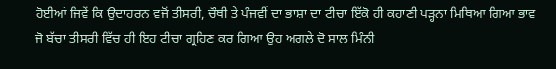ਹੋਈਆਂ ਜਿਵੇਂ ਕਿ ਉਦਾਹਰਨ ਵਜੋਂ ਤੀਸਰੀ, ਚੌਥੀ ਤੇ ਪੰਜਵੀਂ ਦਾ ਭਾਸ਼ਾ ਦਾ ਟੀਚਾ ਇੱਕੋ ਹੀ ਕਹਾਣੀ ਪੜ੍ਹਨਾ ਮਿਥਿਆ ਗਿਆ ਭਾਵ ਜੋ ਬੱਚਾ ਤੀਸਰੀ ਵਿੱਚ ਹੀ ਇਹ ਟੀਚਾ ਗ੍ਰਹਿਣ ਕਰ ਗਿਆ ਉਹ ਅਗਲੇ ਦੋ ਸਾਲ ਮਿੰਨੀ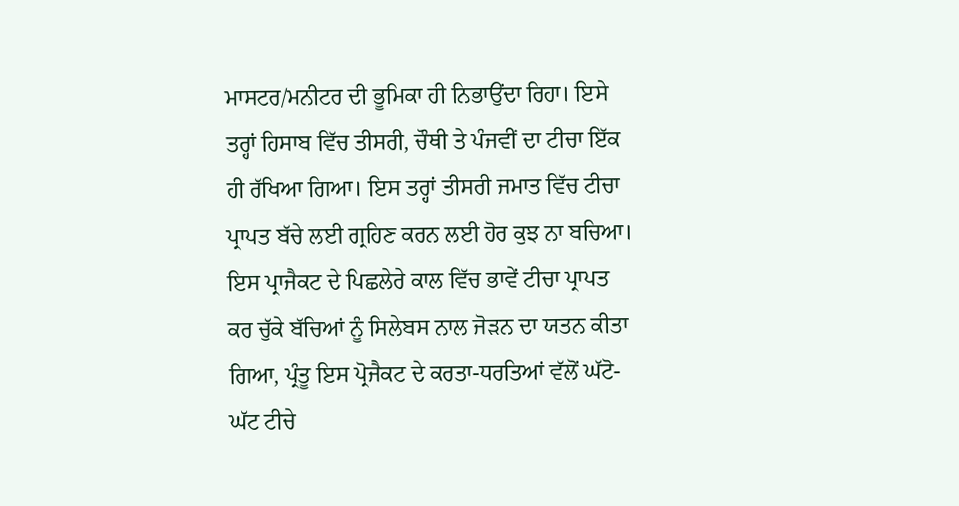ਮਾਸਟਰ/ਮਨੀਟਰ ਦੀ ਭੂਮਿਕਾ ਹੀ ਨਿਭਾਉਂਦਾ ਰਿਹਾ। ਇਸੇ ਤਰ੍ਹਾਂ ਹਿਸਾਬ ਵਿੱਚ ਤੀਸਰੀ, ਚੌਥੀ ਤੇ ਪੰਜਵੀਂ ਦਾ ਟੀਚਾ ਇੱਕ ਹੀ ਰੱਖਿਆ ਗਿਆ। ਇਸ ਤਰ੍ਹਾਂ ਤੀਸਰੀ ਜਮਾਤ ਵਿੱਚ ਟੀਚਾ ਪ੍ਰਾਪਤ ਬੱਚੇ ਲਈ ਗ੍ਰਹਿਣ ਕਰਨ ਲਈ ਹੋਰ ਕੁਝ ਨਾ ਬਚਿਆ। ਇਸ ਪ੍ਰਾਜੈਕਟ ਦੇ ਪਿਛਲੇਰੇ ਕਾਲ ਵਿੱਚ ਭਾਵੇਂ ਟੀਚਾ ਪ੍ਰਾਪਤ ਕਰ ਚੁੱਕੇ ਬੱਚਿਆਂ ਨੂੰ ਸਿਲੇਬਸ ਨਾਲ ਜੋੜਨ ਦਾ ਯਤਨ ਕੀਤਾ ਗਿਆ, ਪ੍ਰੰਤੂ ਇਸ ਪ੍ਰੋਜੈਕਟ ਦੇ ਕਰਤਾ-ਧਰਤਿਆਂ ਵੱਲੋਂ ਘੱਟੋ-ਘੱਟ ਟੀਚੇ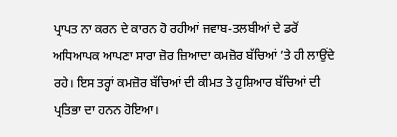ਪ੍ਰਾਪਤ ਨਾ ਕਰਨ ਦੇ ਕਾਰਨ ਹੋ ਰਹੀਆਂ ਜਵਾਬ-ਤਲਬੀਆਂ ਦੇ ਡਰੋਂ ਅਧਿਆਪਕ ਆਪਣਾ ਸਾਰਾ ਜ਼ੋਰ ਜ਼ਿਆਦਾ ਕਮਜ਼ੋਰ ਬੱਚਿਆਂ ’ਤੇ ਹੀ ਲਾਉਂਦੇ ਰਹੇ। ਇਸ ਤਰ੍ਹਾਂ ਕਮਜ਼ੋਰ ਬੱਚਿਆਂ ਦੀ ਕੀਮਤ ਤੇ ਹੁਸ਼ਿਆਰ ਬੱਚਿਆਂ ਦੀ ਪ੍ਰਤਿਭਾ ਦਾ ਹਨਨ ਹੋਇਆ।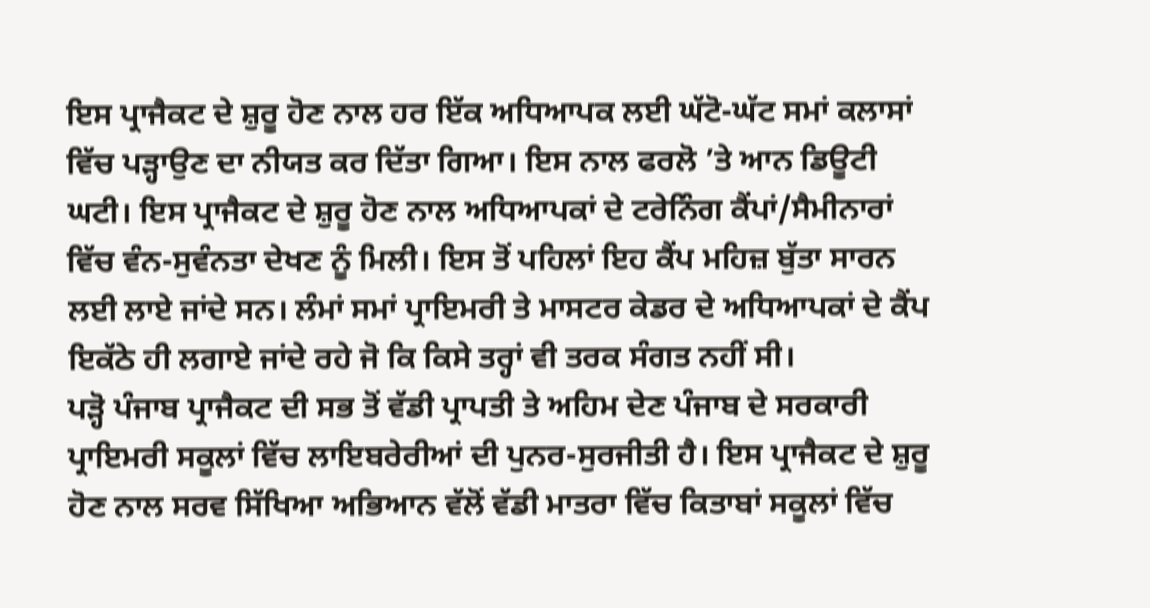ਇਸ ਪ੍ਰਾਜੈਕਟ ਦੇ ਸ਼ੁਰੂ ਹੋਣ ਨਾਲ ਹਰ ਇੱਕ ਅਧਿਆਪਕ ਲਈ ਘੱਟੋ-ਘੱਟ ਸਮਾਂ ਕਲਾਸਾਂ ਵਿੱਚ ਪੜ੍ਹਾਉਣ ਦਾ ਨੀਯਤ ਕਰ ਦਿੱਤਾ ਗਿਆ। ਇਸ ਨਾਲ ਫਰਲੋ ’ਤੇ ਆਨ ਡਿਊਟੀ ਘਟੀ। ਇਸ ਪ੍ਰਾਜੈਕਟ ਦੇ ਸ਼ੁਰੂ ਹੋਣ ਨਾਲ ਅਧਿਆਪਕਾਂ ਦੇ ਟਰੇਨਿੰਗ ਕੈਂਪਾਂ/ਸੈਮੀਨਾਰਾਂ ਵਿੱਚ ਵੰਨ-ਸੁਵੰਨਤਾ ਦੇਖਣ ਨੂੰ ਮਿਲੀ। ਇਸ ਤੋਂ ਪਹਿਲਾਂ ਇਹ ਕੈਂਪ ਮਹਿਜ਼ ਬੁੱਤਾ ਸਾਰਨ ਲਈ ਲਾਏ ਜਾਂਦੇ ਸਨ। ਲੰਮਾਂ ਸਮਾਂ ਪ੍ਰਾਇਮਰੀ ਤੇ ਮਾਸਟਰ ਕੇਡਰ ਦੇ ਅਧਿਆਪਕਾਂ ਦੇ ਕੈਂਪ ਇਕੱਠੇ ਹੀ ਲਗਾਏ ਜਾਂਦੇ ਰਹੇ ਜੋ ਕਿ ਕਿਸੇ ਤਰ੍ਹਾਂ ਵੀ ਤਰਕ ਸੰਗਤ ਨਹੀਂ ਸੀ।
ਪੜ੍ਹੋ ਪੰਜਾਬ ਪ੍ਰਾਜੈਕਟ ਦੀ ਸਭ ਤੋਂ ਵੱਡੀ ਪ੍ਰਾਪਤੀ ਤੇ ਅਹਿਮ ਦੇਣ ਪੰਜਾਬ ਦੇ ਸਰਕਾਰੀ ਪ੍ਰਾਇਮਰੀ ਸਕੂਲਾਂ ਵਿੱਚ ਲਾਇਬਰੇਰੀਆਂ ਦੀ ਪੁਨਰ-ਸੁਰਜੀਤੀ ਹੈ। ਇਸ ਪ੍ਰਾਜੈਕਟ ਦੇ ਸ਼ੁਰੂ ਹੋਣ ਨਾਲ ਸਰਵ ਸਿੱਖਿਆ ਅਭਿਆਨ ਵੱਲੋਂ ਵੱਡੀ ਮਾਤਰਾ ਵਿੱਚ ਕਿਤਾਬਾਂ ਸਕੂਲਾਂ ਵਿੱਚ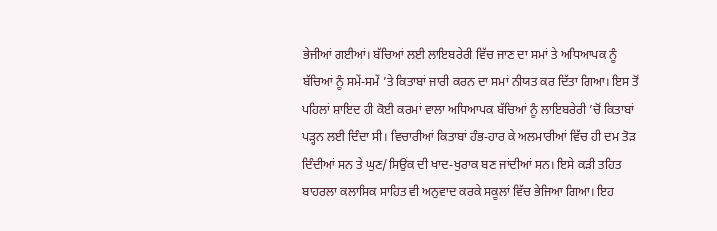ਭੇਜੀਆਂ ਗਈਆਂ। ਬੱਚਿਆਂ ਲਈ ਲਾਇਬਰੇਰੀ ਵਿੱਚ ਜਾਣ ਦਾ ਸਮਾਂ ਤੇ ਅਧਿਆਪਕ ਨੂੰ ਬੱਚਿਆਂ ਨੂੰ ਸਮੇਂ-ਸਮੇਂ ’ਤੇ ਕਿਤਾਬਾਂ ਜਾਰੀ ਕਰਨ ਦਾ ਸਮਾਂ ਨੀਯਤ ਕਰ ਦਿੱਤਾ ਗਿਆ। ਇਸ ਤੋਂ ਪਹਿਲਾਂ ਸ਼ਾਇਦ ਹੀ ਕੋਈ ਕਰਮਾਂ ਵਾਲਾ ਅਧਿਆਪਕ ਬੱਚਿਆਂ ਨੂੰ ਲਾਇਬਰੇਰੀ ’ਚੋਂ ਕਿਤਾਬਾਂ ਪੜ੍ਹਨ ਲਈ ਦਿੰਦਾ ਸੀ। ਵਿਚਾਰੀਆਂ ਕਿਤਾਬਾਂ ਹੰਭ-ਹਾਰ ਕੇ ਅਲਮਾਰੀਆਂ ਵਿੱਚ ਹੀ ਦਮ ਤੋੜ ਦਿੰਦੀਆਂ ਸਨ ਤੇ ਘੁਣ/ਸਿਉਂਕ ਦੀ ਖਾਦ-ਖੁਰਾਕ ਬਣ ਜਾਂਦੀਆਂ ਸਨ। ਇਸੇ ਕੜੀ ਤਹਿਤ ਬਾਹਰਲਾ ਕਲਾਸਿਕ ਸਾਹਿਤ ਵੀ ਅਨੁਵਾਦ ਕਰਕੇ ਸਕੂਲਾਂ ਵਿੱਚ ਭੇਜਿਆ ਗਿਆ। ਇਹ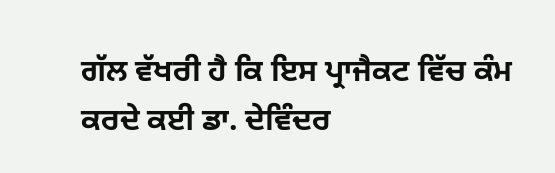ਗੱਲ ਵੱਖਰੀ ਹੈ ਕਿ ਇਸ ਪ੍ਰਾਜੈਕਟ ਵਿੱਚ ਕੰਮ ਕਰਦੇ ਕਈ ਡਾ. ਦੇਵਿੰਦਰ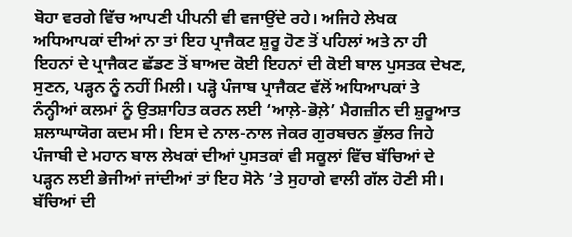ਬੋਹਾ ਵਰਗੇ ਵਿੱਚ ਆਪਣੀ ਪੀਪਨੀ ਵੀ ਵਜਾਉਂਦੇ ਰਹੇ। ਅਜਿਹੇ ਲੇਖਕ ਅਧਿਆਪਕਾਂ ਦੀਆਂ ਨਾ ਤਾਂ ਇਹ ਪ੍ਰਾਜੈਕਟ ਸ਼ੁਰੂ ਹੋਣ ਤੋਂ ਪਹਿਲਾਂ ਅਤੇ ਨਾ ਹੀ ਇਹਨਾਂ ਦੇ ਪ੍ਰਾਜੈਕਟ ਛੱਡਣ ਤੋਂ ਬਾਅਦ ਕੋਈ ਇਹਨਾਂ ਦੀ ਕੋਈ ਬਾਲ ਪੁਸਤਕ ਦੇਖਣ, ਸੁਣਨ, ਪੜ੍ਹਨ ਨੂੰ ਨਹੀਂ ਮਿਲੀ। ਪੜ੍ਹੋ ਪੰਜਾਬ ਪ੍ਰਾਜੈਕਟ ਵੱਲੋਂ ਅਧਿਆਪਕਾਂ ਤੇ ਨੰਨ੍ਹੀਆਂ ਕਲਮਾਂ ਨੂੰ ਉਤਸ਼ਾਹਿਤ ਕਰਨ ਲਈ ‘ਆਲ਼ੇ-ਭੋਲ਼ੇ’ ਮੈਗਜ਼ੀਨ ਦੀ ਸ਼ੁਰੂਆਤ ਸ਼ਲਾਘਾਯੋਗ ਕਦਮ ਸੀ। ਇਸ ਦੇ ਨਾਲ-ਨਾਲ ਜੇਕਰ ਗੁਰਬਚਨ ਭੁੱਲਰ ਜਿਹੇ ਪੰਜਾਬੀ ਦੇ ਮਹਾਨ ਬਾਲ ਲੇਖਕਾਂ ਦੀਆਂ ਪੁਸਤਕਾਂ ਵੀ ਸਕੂਲਾਂ ਵਿੱਚ ਬੱਚਿਆਂ ਦੇ ਪੜ੍ਹਨ ਲਈ ਭੇਜੀਆਂ ਜਾਂਦੀਆਂ ਤਾਂ ਇਹ ਸੋਨੇ ’ਤੇ ਸੁਹਾਗੇ ਵਾਲੀ ਗੱਲ ਹੋਣੀ ਸੀ। ਬੱਚਿਆਂ ਦੀ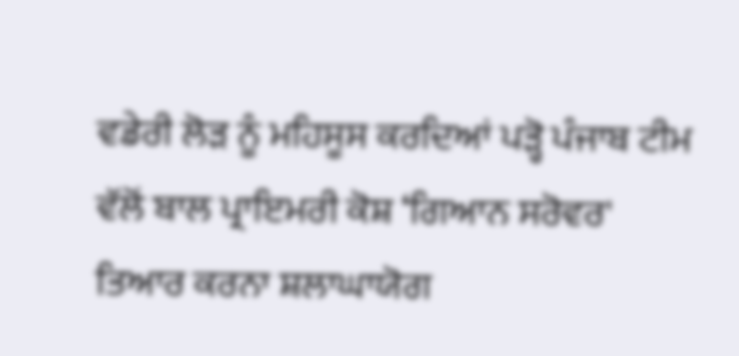ਵਡੇਰੀ ਲੋੜ ਨੂੰ ਮਹਿਸੂਸ ਕਰਦਿਆਂ ਪੜ੍ਹੋ ਪੰਜਾਬ ਟੀਮ ਵੱਲੋਂ ਬਾਲ ਪ੍ਰਾਇਮਰੀ ਕੋਸ਼ ‘ਗਿਆਨ ਸਰੋਵਰ' ਤਿਆਰ ਕਰਨਾ ਸ਼ਲਾਘਾਯੋਗ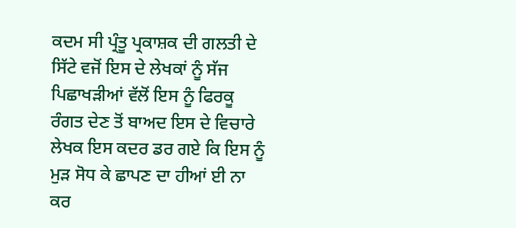ਕਦਮ ਸੀ ਪ੍ਰੰਤੂ ਪ੍ਰਕਾਸ਼ਕ ਦੀ ਗਲਤੀ ਦੇ ਸਿੱਟੇ ਵਜੋਂ ਇਸ ਦੇ ਲੇਖਕਾਂ ਨੂੰ ਸੱਜ ਪਿਛਾਖੜੀਆਂ ਵੱਲੋਂ ਇਸ ਨੂੰ ਫਿਰਕੂ ਰੰਗਤ ਦੇਣ ਤੋਂ ਬਾਅਦ ਇਸ ਦੇ ਵਿਚਾਰੇ ਲੇਖਕ ਇਸ ਕਦਰ ਡਰ ਗਏ ਕਿ ਇਸ ਨੂੰ ਮੁੜ ਸੋਧ ਕੇ ਛਾਪਣ ਦਾ ਹੀਆਂ ਈ ਨਾ ਕਰ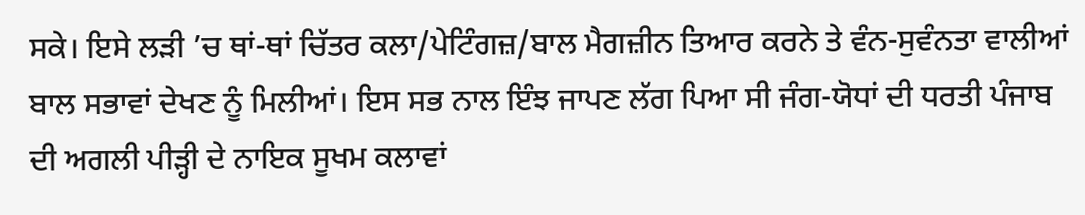ਸਕੇ। ਇਸੇ ਲੜੀ ’ਚ ਥਾਂ-ਥਾਂ ਚਿੱਤਰ ਕਲਾ/ਪੇਟਿੰਗਜ਼/ਬਾਲ ਮੈਗਜ਼ੀਨ ਤਿਆਰ ਕਰਨੇ ਤੇ ਵੰਨ-ਸੁਵੰਨਤਾ ਵਾਲੀਆਂ ਬਾਲ ਸਭਾਵਾਂ ਦੇਖਣ ਨੂੰ ਮਿਲੀਆਂ। ਇਸ ਸਭ ਨਾਲ ਇੰਝ ਜਾਪਣ ਲੱਗ ਪਿਆ ਸੀ ਜੰਗ-ਯੋਧਾਂ ਦੀ ਧਰਤੀ ਪੰਜਾਬ ਦੀ ਅਗਲੀ ਪੀੜ੍ਹੀ ਦੇ ਨਾਇਕ ਸੂਖਮ ਕਲਾਵਾਂ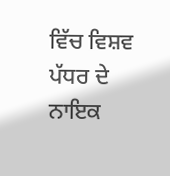ਵਿੱਚ ਵਿਸ਼ਵ ਪੱਧਰ ਦੇ ਨਾਇਕ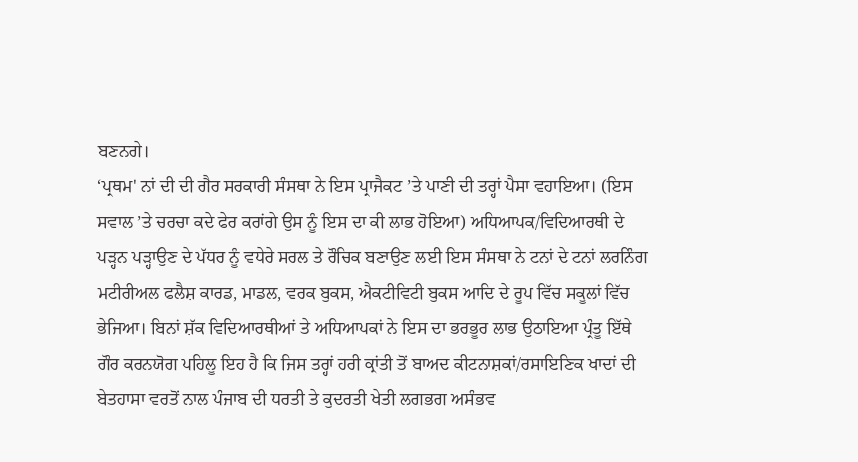ਬਣਨਗੇ।
‘ਪ੍ਰਥਮ' ਨਾਂ ਦੀ ਦੀ ਗੈਰ ਸਰਕਾਰੀ ਸੰਸਥਾ ਨੇ ਇਸ ਪ੍ਰਾਜੈਕਟ ’ਤੇ ਪਾਣੀ ਦੀ ਤਰ੍ਹਾਂ ਪੈਸਾ ਵਹਾਇਆ। (ਇਸ ਸਵਾਲ ’ਤੇ ਚਰਚਾ ਕਦੇ ਫੇਰ ਕਰਾਂਗੇ ਉਸ ਨੂੰ ਇਸ ਦਾ ਕੀ ਲਾਭ ਹੋਇਆ) ਅਧਿਆਪਕ/ਵਿਦਿਆਰਥੀ ਦੇ ਪੜ੍ਹਨ ਪੜ੍ਹਾਉਣ ਦੇ ਪੱਧਰ ਨੂੰ ਵਧੇਰੇ ਸਰਲ ਤੇ ਰੌਚਿਕ ਬਣਾਉਣ ਲਈ ਇਸ ਸੰਸਥਾ ਨੇ ਟਨਾਂ ਦੇ ਟਨਾਂ ਲਰਨਿੰਗ ਮਟੀਰੀਅਲ ਫਲੈਸ਼ ਕਾਰਡ, ਮਾਡਲ, ਵਰਕ ਬੁਕਸ, ਐਕਟੀਵਿਟੀ ਬੁਕਸ ਆਦਿ ਦੇ ਰੂਪ ਵਿੱਚ ਸਕੂਲਾਂ ਵਿੱਚ ਭੇਜਿਆ। ਬਿਨਾਂ ਸ਼ੱਕ ਵਿਦਿਆਰਥੀਆਂ ਤੇ ਅਧਿਆਪਕਾਂ ਨੇ ਇਸ ਦਾ ਭਰਭੂਰ ਲਾਭ ਉਠਾਇਆ ਪ੍ਰੰਤੂ ਇੱਥੇ ਗੌਰ ਕਰਨਯੋਗ ਪਹਿਲੂ ਇਹ ਹੈ ਕਿ ਜਿਸ ਤਰ੍ਹਾਂ ਹਰੀ ਕ੍ਰਾਂਤੀ ਤੋਂ ਬਾਅਦ ਕੀਟਨਾਸ਼ਕਾਂ/ਰਸਾਇਣਿਕ ਖਾਦਾਂ ਦੀ ਬੇਤਹਾਸਾ ਵਰਤੋਂ ਨਾਲ ਪੰਜਾਬ ਦੀ ਧਰਤੀ ਤੇ ਕੁਦਰਤੀ ਖੇਤੀ ਲਗਭਗ ਅਸੰਭਵ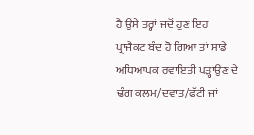ਹੈ ਉਸੇ ਤਰ੍ਹਾਂ ਜਦੋਂ ਹੁਣ ਇਹ ਪ੍ਰਾਜੈਕਟ ਬੰਦ ਹੋ ਗਿਆ ਤਾਂ ਸਾਡੇ ਅਧਿਆਪਕ ਰਵਾਇਤੀ ਪੜ੍ਹਾਉਣ ਦੇ ਢੰਗ ਕਲਮ/ਦਵਾਤ/ਫੱਟੀ ਜਾਂ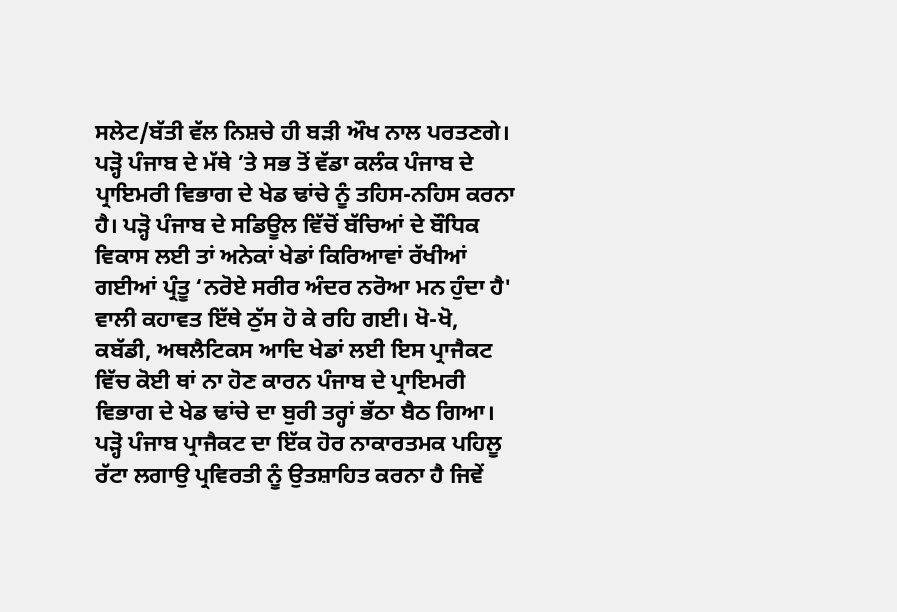ਸਲੇਟ/ਬੱਤੀ ਵੱਲ ਨਿਸ਼ਚੇ ਹੀ ਬੜੀ ਔਖ ਨਾਲ ਪਰਤਣਗੇ।
ਪੜ੍ਹੋ ਪੰਜਾਬ ਦੇ ਮੱਥੇ ’ਤੇ ਸਭ ਤੋਂ ਵੱਡਾ ਕਲੰਕ ਪੰਜਾਬ ਦੇ ਪ੍ਰਾਇਮਰੀ ਵਿਭਾਗ ਦੇ ਖੇਡ ਢਾਂਚੇ ਨੂੰ ਤਹਿਸ-ਨਹਿਸ ਕਰਨਾ ਹੈ। ਪੜ੍ਹੋ ਪੰਜਾਬ ਦੇ ਸਡਿਊਲ ਵਿੱਚੋਂ ਬੱਚਿਆਂ ਦੇ ਬੌਧਿਕ ਵਿਕਾਸ ਲਈ ਤਾਂ ਅਨੇਕਾਂ ਖੇਡਾਂ ਕਿਰਿਆਵਾਂ ਰੱਖੀਆਂ ਗਈਆਂ ਪ੍ਰੰਤੂ ‘ਨਰੋਏ ਸਰੀਰ ਅੰਦਰ ਨਰੋਆ ਮਨ ਹੁੰਦਾ ਹੈ' ਵਾਲੀ ਕਹਾਵਤ ਇੱਥੇ ਠੁੱਸ ਹੋ ਕੇ ਰਹਿ ਗਈ। ਖੋ-ਖੋ, ਕਬੱਡੀ, ਅਥਲੈਟਿਕਸ ਆਦਿ ਖੇਡਾਂ ਲਈ ਇਸ ਪ੍ਰਾਜੈਕਟ ਵਿੱਚ ਕੋਈ ਥਾਂ ਨਾ ਹੋਣ ਕਾਰਨ ਪੰਜਾਬ ਦੇ ਪ੍ਰਾਇਮਰੀ ਵਿਭਾਗ ਦੇ ਖੇਡ ਢਾਂਚੇ ਦਾ ਬੁਰੀ ਤਰ੍ਹਾਂ ਭੱਠਾ ਬੈਠ ਗਿਆ।
ਪੜ੍ਹੋ ਪੰਜਾਬ ਪ੍ਰਾਜੈਕਟ ਦਾ ਇੱਕ ਹੋਰ ਨਾਕਾਰਤਮਕ ਪਹਿਲੂ ਰੱਟਾ ਲਗਾਉ ਪ੍ਰਵਿਰਤੀ ਨੂੰ ਉਤਸ਼ਾਹਿਤ ਕਰਨਾ ਹੈ ਜਿਵੇਂ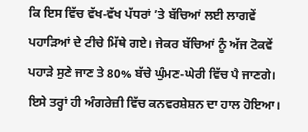ਕਿ ਇਸ ਵਿੱਚ ਵੱਖ-ਵੱਖ ਪੱਧਰਾਂ ’ਤੇ ਬੱਚਿਆਂ ਲਈ ਲਾਗਵੇਂ ਪਹਾੜਿਆਂ ਦੇ ਟੀਚੇ ਮਿੱਥੇ ਗਏ। ਜੇਕਰ ਬੱਚਿਆਂ ਨੂੰ ਅੱਜ ਟੋਕਵੇਂ ਪਹਾੜੇ ਸੁਣੇ ਜਾਣ ਤੇ 80% ਬੱਚੇ ਘੁੰਮਣ-ਘੇਰੀ ਵਿੱਚ ਪੈ ਜਾਣਗੇ। ਇਸੇ ਤਰ੍ਹਾਂ ਹੀ ਅੰਗਰੇਜ਼ੀ ਵਿੱਚ ਕਨਵਰਸ਼ੇਸ਼ਨ ਦਾ ਹਾਲ ਹੋਇਆ।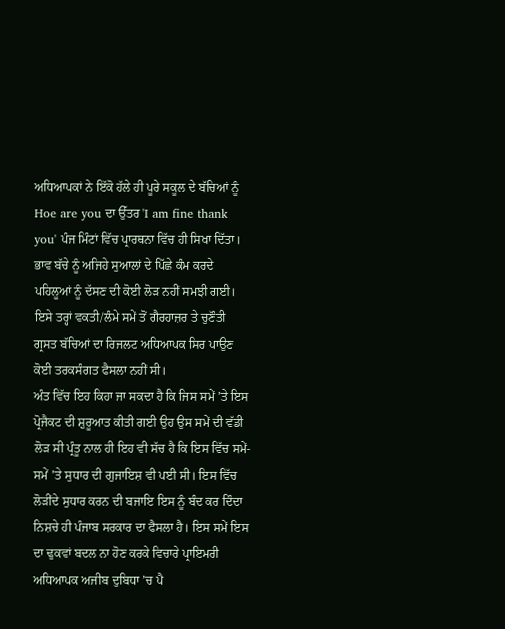ਅਧਿਆਪਕਾਂ ਨੇ ਇੱਕੋ ਹੱਲੇ ਹੀ ਪੂਰੇ ਸਕੂਲ ਦੇ ਬੱਚਿਆਂ ਨੂੰ Hoe are you ਦਾ ਉੱਤਰ 'I am fine thank you' ਪੰਜ ਮਿੰਟਾਂ ਵਿੱਚ ਪ੍ਰਾਰਥਨਾ ਵਿੱਚ ਹੀ ਸਿਖਾ ਦਿੱਤਾ। ਭਾਵ ਬੱਚੇ ਨੂੰ ਅਜਿਹੇ ਸੁਆਲਾਂ ਦੇ ਪਿੱਛੇ ਕੰਮ ਕਰਦੇ ਪਹਿਲੂਆਂ ਨੂੰ ਦੱਸਣ ਦੀ ਕੋਈ ਲੋੜ ਨਹੀਂ ਸਮਝੀ ਗਈ। ਇਸੇ ਤਰ੍ਹਾਂ ਵਕਤੀ/ਲੰਮੇ ਸਮੇਂ ਤੋਂ ਗੈਰਹਾਜ਼ਰ ਤੇ ਚੁਣੌਤੀ ਗ੍ਰਸਤ ਬੱਚਿਆਂ ਦਾ ਰਿਜਲਟ ਅਧਿਆਪਕ ਸਿਰ ਪਾਉਣ ਕੋਈ ਤਰਕਸੰਗਤ ਫੈਸਲਾ ਨਹੀਂ ਸੀ।
ਅੰਤ ਵਿੱਚ ਇਹ ਕਿਹਾ ਜਾ ਸਕਦਾ ਹੈ ਕਿ ਜਿਸ ਸਮੇਂ ’ਤੇ ਇਸ ਪ੍ਰੋਜੈਕਟ ਦੀ ਸ਼ੁਰੂਆਤ ਕੀਤੀ ਗਈ ਉਹ ਉਸ ਸਮੇਂ ਦੀ ਵੱਡੀ ਲੋੜ ਸੀ ਪ੍ਰੰਤੂ ਨਾਲ ਹੀ ਇਹ ਵੀ ਸੱਚ ਹੈ ਕਿ ਇਸ ਵਿੱਚ ਸਮੇਂ-ਸਮੇਂ ’ਤੇ ਸੁਧਾਰ ਦੀ ਗੁਜਾਇਸ਼ ਵੀ ਪਈ ਸੀ। ਇਸ ਵਿੱਚ ਲੋੜੀਂਦੇ ਸੁਧਾਰ ਕਰਨ ਦੀ ਬਜਾਇ ਇਸ ਨੂੰ ਬੰਦ ਕਰ ਦਿੰਦਾ ਨਿਸ਼ਚੇ ਹੀ ਪੰਜਾਬ ਸਰਕਾਰ ਦਾ ਫੈਸਲਾ ਹੈ। ਇਸ ਸਮੇਂ ਇਸ ਦਾ ਢੁਕਵਾਂ ਬਦਲ ਨਾ ਹੋਣ ਕਰਕੇ ਵਿਚਾਰੇ ਪ੍ਰਾਇਮਰੀ ਅਧਿਆਪਕ ਅਜੀਬ ਦੁਬਿਧਾ ’ਚ ਪੈ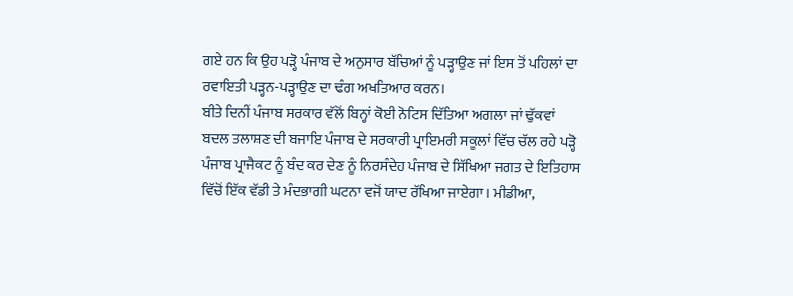ਗਏ ਹਨ ਕਿ ਉਹ ਪੜ੍ਹੋ ਪੰਜਾਬ ਦੇ ਅਨੁਸਾਰ ਬੱਚਿਆਂ ਨੂੰ ਪੜ੍ਹਾਉਣ ਜਾਂ ਇਸ ਤੋਂ ਪਹਿਲਾਂ ਦਾ ਰਵਾਇਤੀ ਪੜ੍ਹਨ-ਪੜ੍ਹਾਉਣ ਦਾ ਢੰਗ ਅਖਤਿਆਰ ਕਰਨ।
ਬੀਤੇ ਦਿਨੀਂ ਪੰਜਾਬ ਸਰਕਾਰ ਵੱਲੋਂ ਬਿਨ੍ਹਾਂ ਕੋਈ ਨੋਟਿਸ ਦਿੱਤਿਆ ਅਗਲਾ ਜਾਂ ਢੁੱਕਵਾਂ ਬਦਲ ਤਲਾਸ਼ਣ ਦੀ ਬਜਾਇ ਪੰਜਾਬ ਦੇ ਸਰਕਾਰੀ ਪ੍ਰਾਇਮਰੀ ਸਕੂਲਾਂ ਵਿੱਚ ਚੱਲ ਰਹੇ ਪੜ੍ਹੋ ਪੰਜਾਬ ਪ੍ਰਾਜੈਕਟ ਨੂੰ ਬੰਦ ਕਰ ਦੇਣ ਨੂੰ ਨਿਰਸੰਦੇਹ ਪੰਜਾਬ ਦੇ ਸਿੱਖਿਆ ਜਗਤ ਦੇ ਇਤਿਹਾਸ ਵਿੱਚੋਂ ਇੱਕ ਵੱਡੀ ਤੇ ਮੰਦਭਾਗੀ ਘਟਨਾ ਵਜੋਂ ਯਾਦ ਰੱਖਿਆ ਜਾਏਗਾ। ਮੀਡੀਆ,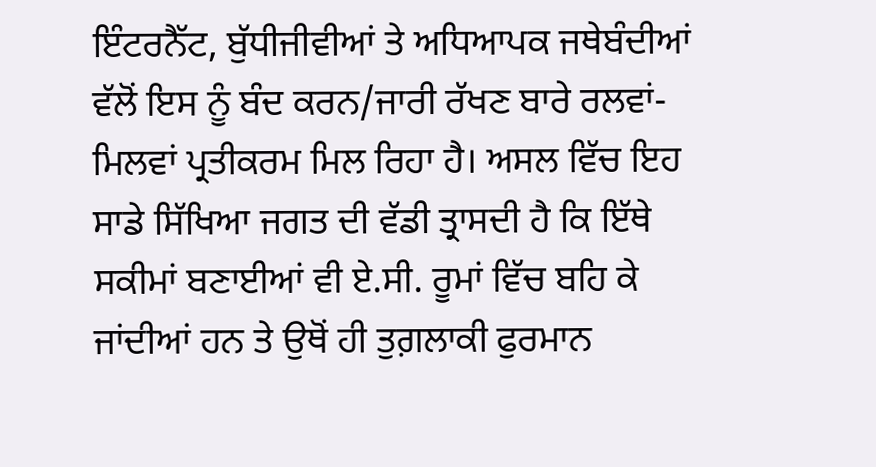ਇੰਟਰਨੈੱਟ, ਬੁੱਧੀਜੀਵੀਆਂ ਤੇ ਅਧਿਆਪਕ ਜਥੇਬੰਦੀਆਂ ਵੱਲੋਂ ਇਸ ਨੂੰ ਬੰਦ ਕਰਨ/ਜਾਰੀ ਰੱਖਣ ਬਾਰੇ ਰਲਵਾਂ-ਮਿਲਵਾਂ ਪ੍ਰਤੀਕਰਮ ਮਿਲ ਰਿਹਾ ਹੈ। ਅਸਲ ਵਿੱਚ ਇਹ ਸਾਡੇ ਸਿੱਖਿਆ ਜਗਤ ਦੀ ਵੱਡੀ ਤ੍ਰਾਸਦੀ ਹੈ ਕਿ ਇੱਥੇ ਸਕੀਮਾਂ ਬਣਾਈਆਂ ਵੀ ਏ.ਸੀ. ਰੂਮਾਂ ਵਿੱਚ ਬਹਿ ਕੇ ਜਾਂਦੀਆਂ ਹਨ ਤੇ ਉਥੋਂ ਹੀ ਤੁਗ਼ਲਾਕੀ ਫੁਰਮਾਨ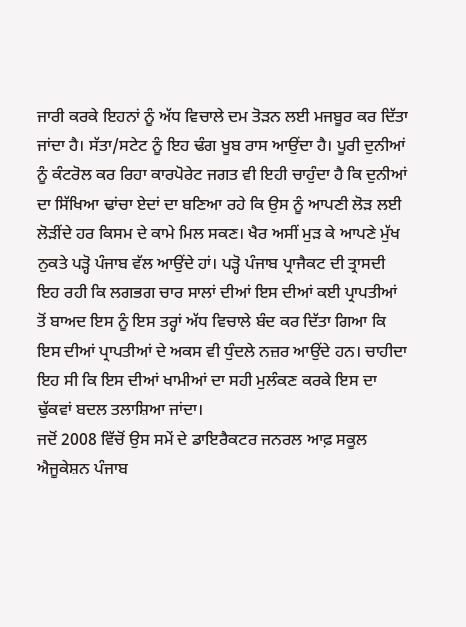ਜਾਰੀ ਕਰਕੇ ਇਹਨਾਂ ਨੂੰ ਅੱਧ ਵਿਚਾਲੇ ਦਮ ਤੋੜਨ ਲਈ ਮਜਬੂਰ ਕਰ ਦਿੱਤਾ ਜਾਂਦਾ ਹੈ। ਸੱਤਾ/ਸਟੇਟ ਨੂੰ ਇਹ ਢੰਗ ਖੂਬ ਰਾਸ ਆਉਂਦਾ ਹੈ। ਪੂਰੀ ਦੁਨੀਆਂ ਨੂੰ ਕੰਟਰੋਲ ਕਰ ਰਿਹਾ ਕਾਰਪੋਰੇਟ ਜਗਤ ਵੀ ਇਹੀ ਚਾਹੁੰਦਾ ਹੈ ਕਿ ਦੁਨੀਆਂ ਦਾ ਸਿੱਖਿਆ ਢਾਂਚਾ ਏਦਾਂ ਦਾ ਬਣਿਆ ਰਹੇ ਕਿ ਉਸ ਨੂੰ ਆਪਣੀ ਲੋੜ ਲਈ ਲੋੜੀਂਦੇ ਹਰ ਕਿਸਮ ਦੇ ਕਾਮੇ ਮਿਲ ਸਕਣ। ਖੈਰ ਅਸੀਂ ਮੁੜ ਕੇ ਆਪਣੇ ਮੁੱਖ ਨੁਕਤੇ ਪੜ੍ਹੋ ਪੰਜਾਬ ਵੱਲ ਆਉਂਦੇ ਹਾਂ। ਪੜ੍ਹੋ ਪੰਜਾਬ ਪ੍ਰਾਜੈਕਟ ਦੀ ਤ੍ਰਾਸਦੀ ਇਹ ਰਹੀ ਕਿ ਲਗਭਗ ਚਾਰ ਸਾਲਾਂ ਦੀਆਂ ਇਸ ਦੀਆਂ ਕਈ ਪ੍ਰਾਪਤੀਆਂ ਤੋਂ ਬਾਅਦ ਇਸ ਨੂੰ ਇਸ ਤਰ੍ਹਾਂ ਅੱਧ ਵਿਚਾਲੇ ਬੰਦ ਕਰ ਦਿੱਤਾ ਗਿਆ ਕਿ ਇਸ ਦੀਆਂ ਪ੍ਰਾਪਤੀਆਂ ਦੇ ਅਕਸ ਵੀ ਧੁੰਦਲੇ ਨਜ਼ਰ ਆਉਂਦੇ ਹਨ। ਚਾਹੀਦਾ ਇਹ ਸੀ ਕਿ ਇਸ ਦੀਆਂ ਖਾਮੀਆਂ ਦਾ ਸਹੀ ਮੁਲੰਕਣ ਕਰਕੇ ਇਸ ਦਾ ਢੁੱਕਵਾਂ ਬਦਲ ਤਲਾਸ਼ਿਆ ਜਾਂਦਾ।
ਜਦੋਂ 2008 ਵਿੱਚੋਂ ਉਸ ਸਮੇਂ ਦੇ ਡਾਇਰੈਕਟਰ ਜਨਰਲ ਆਫ਼ ਸਕੂਲ ਐਜੂਕੇਸ਼ਨ ਪੰਜਾਬ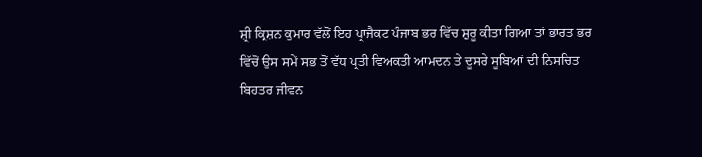ਸ਼੍ਰੀ ਕ੍ਰਿਸ਼ਨ ਕੁਮਾਰ ਵੱਲੋਂ ਇਹ ਪ੍ਰਾਜੈਕਟ ਪੰਜਾਬ ਭਰ ਵਿੱਚ ਸ਼ੁਰੂ ਕੀਤਾ ਗਿਆ ਤਾਂ ਭਾਰਤ ਭਰ ਵਿੱਚੋਂ ਉਸ ਸਮੇਂ ਸਭ ਤੋਂ ਵੱਧ ਪ੍ਰਤੀ ਵਿਅਕਤੀ ਆਮਦਨ ਤੇ ਦੂਸਰੇ ਸੂਬਿਆਂ ਦੀ ਨਿਸਚਿਤ ਬਿਹਤਰ ਜੀਵਨ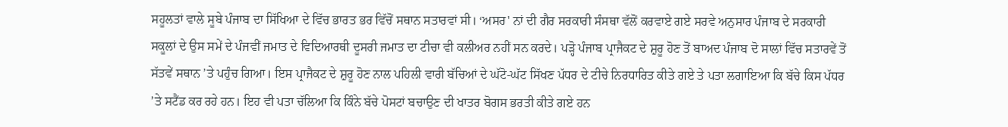ਸਹੂਲਤਾਂ ਵਾਲੇ ਸੂਬੇ ਪੰਜਾਬ ਦਾ ਸਿੱਖਿਆ ਦੇ ਵਿੱਚ ਭਾਰਤ ਭਰ ਵਿੱਚੋਂ ਸਥਾਨ ਸਤਾਰਵਾਂ ਸੀ। ‘ਅਸਰ' ਨਾਂ ਦੀ ਗੈਰ ਸਰਕਾਰੀ ਸੰਸਥਾ ਵੱਲੋਂ ਕਰਵਾਏ ਗਏ ਸਰਵੇ ਅਨੁਸਾਰ ਪੰਜਾਬ ਦੇ ਸਰਕਾਰੀ ਸਕੂਲਾਂ ਦੇ ਉਸ ਸਮੇਂ ਦੇ ਪੰਜਵੀਂ ਜਮਾਤ ਦੇ ਵਿਦਿਆਰਥੀ ਦੂਸਰੀ ਜਮਾਤ ਦਾ ਟੀਚਾ ਵੀ ਕਲੀਅਰ ਨਹੀਂ ਸਨ ਕਰਦੇ। ਪੜ੍ਹੋ ਪੰਜਾਬ ਪ੍ਰਾਜੈਕਟ ਦੇ ਸ਼ੁਰੂ ਹੋਣ ਤੋਂ ਬਾਅਦ ਪੰਜਾਬ ਦੋ ਸਾਲਾਂ ਵਿੱਚ ਸਤਾਰਵੇਂ ਤੋਂ ਸੱਤਵੇਂ ਸਥਾਨ ’ਤੇ ਪਹੁੰਚ ਗਿਆ। ਇਸ ਪ੍ਰਾਜੈਕਟ ਦੇ ਸ਼ੁਰੂ ਹੋਣ ਨਾਲ ਪਹਿਲੀ ਵਾਰੀ ਬੱਚਿਆਂ ਦੇ ਘੱਟੋ-ਘੱਟ ਸਿੱਖਣ ਪੱਧਰ ਦੇ ਟੀਚੇ ਨਿਰਧਾਰਿਤ ਕੀਤੇ ਗਏ ਤੇ ਪਤਾ ਲਗਾਇਆ ਕਿ ਬੱਚੇ ਕਿਸ ਪੱਧਰ ’ਤੇ ਸਟੈਂਡ ਕਰ ਰਹੇ ਹਨ। ਇਹ ਵੀ ਪਤਾ ਚੱਲਿਆ ਕਿ ਕਿੰਨੇ ਬੱਚੇ ਪੋਸਟਾਂ ਬਚਾਉਣ ਦੀ ਖਾਤਰ ਬੋਗਸ ਭਰਤੀ ਕੀਤੇ ਗਏ ਹਨ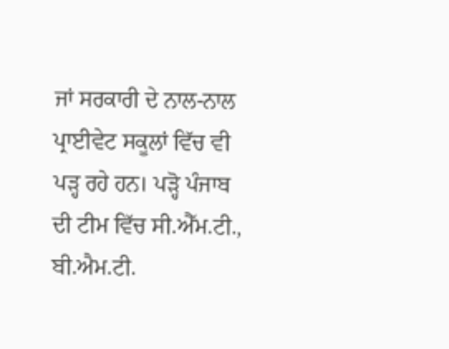ਜਾਂ ਸਰਕਾਰੀ ਦੇ ਨਾਲ-ਨਾਲ ਪ੍ਰਾਈਵੇਟ ਸਕੂਲਾਂ ਵਿੱਚ ਵੀ ਪੜ੍ਹ ਰਹੇ ਹਨ। ਪੜ੍ਹੋ ਪੰਜਾਬ ਦੀ ਟੀਮ ਵਿੱਚ ਸੀ.ਐੱਮ.ਟੀ., ਬੀ.ਐਮ.ਟੀ.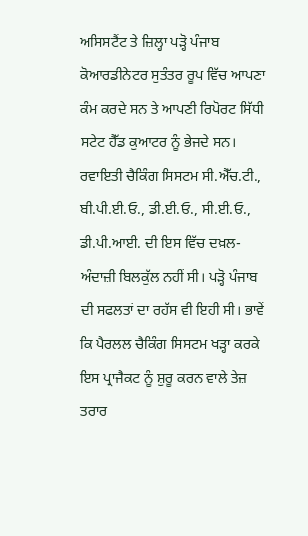ਅਸਿਸਟੈਂਟ ਤੇ ਜ਼ਿਲ੍ਹਾ ਪੜ੍ਹੋ ਪੰਜਾਬ ਕੋਆਰਡੀਨੇਟਰ ਸੁਤੰਤਰ ਰੂਪ ਵਿੱਚ ਆਪਣਾ ਕੰਮ ਕਰਦੇ ਸਨ ਤੇ ਆਪਣੀ ਰਿਪੋਰਟ ਸਿੱਧੀ ਸਟੇਟ ਹੈੱਡ ਕੁਆਟਰ ਨੂੰ ਭੇਜਦੇ ਸਨ। ਰਵਾਇਤੀ ਚੈਕਿੰਗ ਸਿਸਟਮ ਸੀ.ਐੱਚ.ਟੀ., ਬੀ.ਪੀ.ਈ.ਓ., ਡੀ.ਈ.ਓ., ਸੀ.ਈ.ਓ., ਡੀ.ਪੀ.ਆਈ. ਦੀ ਇਸ ਵਿੱਚ ਦਖ਼ਲ-ਅੰਦਾਜ਼ੀ ਬਿਲਕੁੱਲ ਨਹੀਂ ਸੀ। ਪੜ੍ਹੋ ਪੰਜਾਬ ਦੀ ਸਫਲਤਾਂ ਦਾ ਰਹੱਸ ਵੀ ਇਹੀ ਸੀ। ਭਾਵੇਂ ਕਿ ਪੈਰਲਲ ਚੈਕਿੰਗ ਸਿਸਟਮ ਖੜ੍ਹਾ ਕਰਕੇ ਇਸ ਪ੍ਰਾਜੈਕਟ ਨੂੰ ਸ਼ੁਰੂ ਕਰਨ ਵਾਲੇ ਤੇਜ਼ ਤਰਾਰ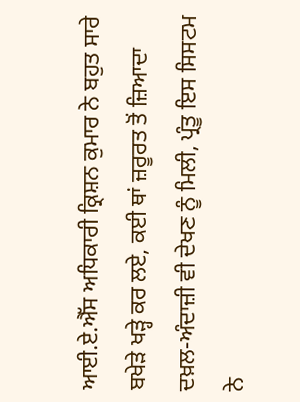ਆਈ.ਏ.ਐੱਸ ਅਧਿਕਾਰੀ ਕ੍ਰਿਸ਼ਨ ਕੁਮਾਰ ਨੇ ਬਹੁਤ ਸਾਰੇ ਬਖੇੜੇ ਖੜ੍ਹੇ ਕਰ ਲਏ, ਕਈ ਥਾਂ ਜ਼ਰੂਰਤ ਤੋਂ ਜ਼ਿਆਦਾ ਦਖ਼ਲ-ਅੰਦਾਜ਼ੀ ਵੀ ਦੇਖਣ ਨੂੰ ਮਿਲੀ, ਪ੍ਰੰਤੂ ਇਸ ਸਿਸਟਮ ਨੇ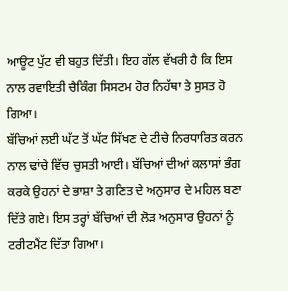ਆਊਟ ਪੁੱਟ ਵੀ ਬਹੁਤ ਦਿੱਤੀ। ਇਹ ਗੱਲ ਵੱਖਰੀ ਹੈ ਕਿ ਇਸ ਨਾਲ ਰਵਾਇਤੀ ਚੈਕਿੰਗ ਸਿਸਟਮ ਹੋਰ ਨਿਹੱਥਾ ਤੇ ਸੁਸਤ ਹੋ ਗਿਆ।
ਬੱਚਿਆਂ ਲਈ ਘੱਟ ਤੋਂ ਘੱਟ ਸਿੱਖਣ ਦੇ ਟੀਚੇ ਨਿਰਧਾਰਿਤ ਕਰਨ ਨਾਲ ਢਾਂਚੇ ਵਿੱਚ ਚੁਸਤੀ ਆਈ। ਬੱਚਿਆਂ ਦੀਆਂ ਕਲਾਸਾਂ ਭੰਗ ਕਰਕੇ ਉਹਨਾਂ ਦੇ ਭਾਸ਼ਾ ਤੇ ਗਣਿਤ ਦੇ ਅਨੁਸਾਰ ਦੇ ਮਹਿਲ ਬਣਾ ਦਿੱਤੇ ਗਏ। ਇਸ ਤਰ੍ਹਾਂ ਬੱਚਿਆਂ ਦੀ ਲੋੜ ਅਨੁਸਾਰ ਉਹਨਾਂ ਨੂੰ ਟਰੀਟਮੈਂਟ ਦਿੱਤਾ ਗਿਆ।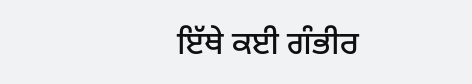ਇੱਥੇ ਕਈ ਗੰਭੀਰ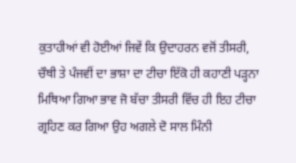ਕੁਤਾਹੀਆਂ ਵੀ ਹੋਈਆਂ ਜਿਵੇਂ ਕਿ ਉਦਾਹਰਨ ਵਜੋਂ ਤੀਸਰੀ, ਚੌਥੀ ਤੇ ਪੰਜਵੀਂ ਦਾ ਭਾਸ਼ਾ ਦਾ ਟੀਚਾ ਇੱਕੋ ਹੀ ਕਹਾਣੀ ਪੜ੍ਹਨਾ ਮਿਥਿਆ ਗਿਆ ਭਾਵ ਜੋ ਬੱਚਾ ਤੀਸਰੀ ਵਿੱਚ ਹੀ ਇਹ ਟੀਚਾ ਗ੍ਰਹਿਣ ਕਰ ਗਿਆ ਉਹ ਅਗਲੇ ਦੋ ਸਾਲ ਮਿੰਨੀ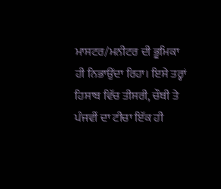ਮਾਸਟਰ/ਮਨੀਟਰ ਦੀ ਭੂਮਿਕਾ ਹੀ ਨਿਭਾਉਂਦਾ ਰਿਹਾ। ਇਸੇ ਤਰ੍ਹਾਂ ਹਿਸਾਬ ਵਿੱਚ ਤੀਸਰੀ, ਚੌਥੀ ਤੇ ਪੰਜਵੀਂ ਦਾ ਟੀਚਾ ਇੱਕ ਹੀ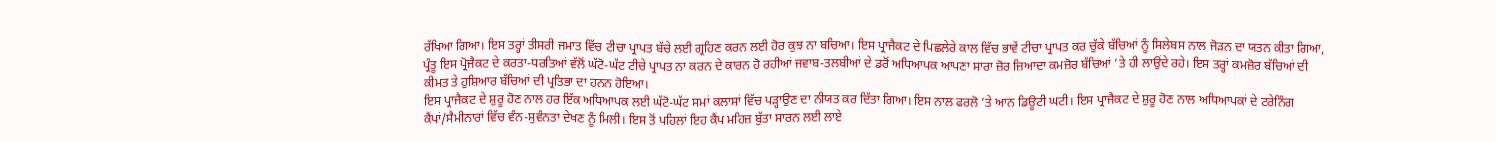ਰੱਖਿਆ ਗਿਆ। ਇਸ ਤਰ੍ਹਾਂ ਤੀਸਰੀ ਜਮਾਤ ਵਿੱਚ ਟੀਚਾ ਪ੍ਰਾਪਤ ਬੱਚੇ ਲਈ ਗ੍ਰਹਿਣ ਕਰਨ ਲਈ ਹੋਰ ਕੁਝ ਨਾ ਬਚਿਆ। ਇਸ ਪ੍ਰਾਜੈਕਟ ਦੇ ਪਿਛਲੇਰੇ ਕਾਲ ਵਿੱਚ ਭਾਵੇਂ ਟੀਚਾ ਪ੍ਰਾਪਤ ਕਰ ਚੁੱਕੇ ਬੱਚਿਆਂ ਨੂੰ ਸਿਲੇਬਸ ਨਾਲ ਜੋੜਨ ਦਾ ਯਤਨ ਕੀਤਾ ਗਿਆ, ਪ੍ਰੰਤੂ ਇਸ ਪ੍ਰੋਜੈਕਟ ਦੇ ਕਰਤਾ-ਧਰਤਿਆਂ ਵੱਲੋਂ ਘੱਟੋ-ਘੱਟ ਟੀਚੇ ਪ੍ਰਾਪਤ ਨਾ ਕਰਨ ਦੇ ਕਾਰਨ ਹੋ ਰਹੀਆਂ ਜਵਾਬ-ਤਲਬੀਆਂ ਦੇ ਡਰੋਂ ਅਧਿਆਪਕ ਆਪਣਾ ਸਾਰਾ ਜ਼ੋਰ ਜ਼ਿਆਦਾ ਕਮਜ਼ੋਰ ਬੱਚਿਆਂ ’ਤੇ ਹੀ ਲਾਉਂਦੇ ਰਹੇ। ਇਸ ਤਰ੍ਹਾਂ ਕਮਜ਼ੋਰ ਬੱਚਿਆਂ ਦੀ ਕੀਮਤ ਤੇ ਹੁਸ਼ਿਆਰ ਬੱਚਿਆਂ ਦੀ ਪ੍ਰਤਿਭਾ ਦਾ ਹਨਨ ਹੋਇਆ।
ਇਸ ਪ੍ਰਾਜੈਕਟ ਦੇ ਸ਼ੁਰੂ ਹੋਣ ਨਾਲ ਹਰ ਇੱਕ ਅਧਿਆਪਕ ਲਈ ਘੱਟੋ-ਘੱਟ ਸਮਾਂ ਕਲਾਸਾਂ ਵਿੱਚ ਪੜ੍ਹਾਉਣ ਦਾ ਨੀਯਤ ਕਰ ਦਿੱਤਾ ਗਿਆ। ਇਸ ਨਾਲ ਫਰਲੋ ’ਤੇ ਆਨ ਡਿਊਟੀ ਘਟੀ। ਇਸ ਪ੍ਰਾਜੈਕਟ ਦੇ ਸ਼ੁਰੂ ਹੋਣ ਨਾਲ ਅਧਿਆਪਕਾਂ ਦੇ ਟਰੇਨਿੰਗ ਕੈਂਪਾਂ/ਸੈਮੀਨਾਰਾਂ ਵਿੱਚ ਵੰਨ-ਸੁਵੰਨਤਾ ਦੇਖਣ ਨੂੰ ਮਿਲੀ। ਇਸ ਤੋਂ ਪਹਿਲਾਂ ਇਹ ਕੈਂਪ ਮਹਿਜ਼ ਬੁੱਤਾ ਸਾਰਨ ਲਈ ਲਾਏ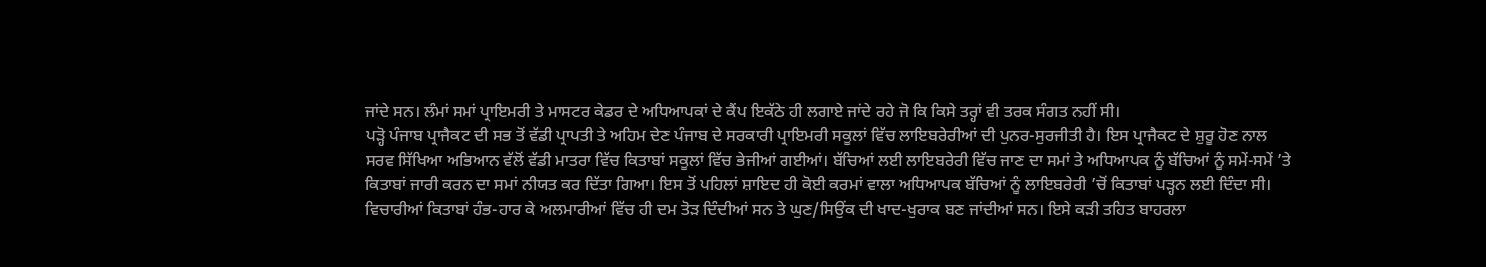ਜਾਂਦੇ ਸਨ। ਲੰਮਾਂ ਸਮਾਂ ਪ੍ਰਾਇਮਰੀ ਤੇ ਮਾਸਟਰ ਕੇਡਰ ਦੇ ਅਧਿਆਪਕਾਂ ਦੇ ਕੈਂਪ ਇਕੱਠੇ ਹੀ ਲਗਾਏ ਜਾਂਦੇ ਰਹੇ ਜੋ ਕਿ ਕਿਸੇ ਤਰ੍ਹਾਂ ਵੀ ਤਰਕ ਸੰਗਤ ਨਹੀਂ ਸੀ।
ਪੜ੍ਹੋ ਪੰਜਾਬ ਪ੍ਰਾਜੈਕਟ ਦੀ ਸਭ ਤੋਂ ਵੱਡੀ ਪ੍ਰਾਪਤੀ ਤੇ ਅਹਿਮ ਦੇਣ ਪੰਜਾਬ ਦੇ ਸਰਕਾਰੀ ਪ੍ਰਾਇਮਰੀ ਸਕੂਲਾਂ ਵਿੱਚ ਲਾਇਬਰੇਰੀਆਂ ਦੀ ਪੁਨਰ-ਸੁਰਜੀਤੀ ਹੈ। ਇਸ ਪ੍ਰਾਜੈਕਟ ਦੇ ਸ਼ੁਰੂ ਹੋਣ ਨਾਲ ਸਰਵ ਸਿੱਖਿਆ ਅਭਿਆਨ ਵੱਲੋਂ ਵੱਡੀ ਮਾਤਰਾ ਵਿੱਚ ਕਿਤਾਬਾਂ ਸਕੂਲਾਂ ਵਿੱਚ ਭੇਜੀਆਂ ਗਈਆਂ। ਬੱਚਿਆਂ ਲਈ ਲਾਇਬਰੇਰੀ ਵਿੱਚ ਜਾਣ ਦਾ ਸਮਾਂ ਤੇ ਅਧਿਆਪਕ ਨੂੰ ਬੱਚਿਆਂ ਨੂੰ ਸਮੇਂ-ਸਮੇਂ ’ਤੇ ਕਿਤਾਬਾਂ ਜਾਰੀ ਕਰਨ ਦਾ ਸਮਾਂ ਨੀਯਤ ਕਰ ਦਿੱਤਾ ਗਿਆ। ਇਸ ਤੋਂ ਪਹਿਲਾਂ ਸ਼ਾਇਦ ਹੀ ਕੋਈ ਕਰਮਾਂ ਵਾਲਾ ਅਧਿਆਪਕ ਬੱਚਿਆਂ ਨੂੰ ਲਾਇਬਰੇਰੀ ’ਚੋਂ ਕਿਤਾਬਾਂ ਪੜ੍ਹਨ ਲਈ ਦਿੰਦਾ ਸੀ। ਵਿਚਾਰੀਆਂ ਕਿਤਾਬਾਂ ਹੰਭ-ਹਾਰ ਕੇ ਅਲਮਾਰੀਆਂ ਵਿੱਚ ਹੀ ਦਮ ਤੋੜ ਦਿੰਦੀਆਂ ਸਨ ਤੇ ਘੁਣ/ਸਿਉਂਕ ਦੀ ਖਾਦ-ਖੁਰਾਕ ਬਣ ਜਾਂਦੀਆਂ ਸਨ। ਇਸੇ ਕੜੀ ਤਹਿਤ ਬਾਹਰਲਾ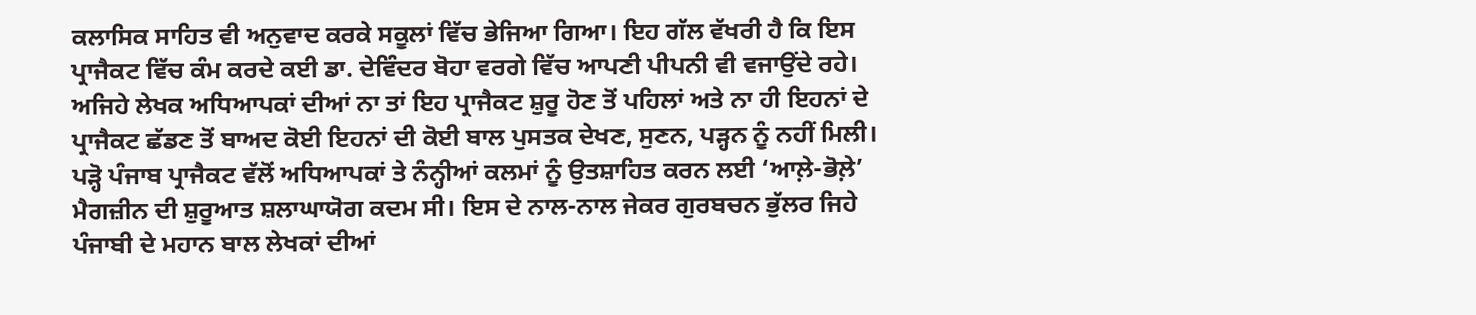ਕਲਾਸਿਕ ਸਾਹਿਤ ਵੀ ਅਨੁਵਾਦ ਕਰਕੇ ਸਕੂਲਾਂ ਵਿੱਚ ਭੇਜਿਆ ਗਿਆ। ਇਹ ਗੱਲ ਵੱਖਰੀ ਹੈ ਕਿ ਇਸ ਪ੍ਰਾਜੈਕਟ ਵਿੱਚ ਕੰਮ ਕਰਦੇ ਕਈ ਡਾ. ਦੇਵਿੰਦਰ ਬੋਹਾ ਵਰਗੇ ਵਿੱਚ ਆਪਣੀ ਪੀਪਨੀ ਵੀ ਵਜਾਉਂਦੇ ਰਹੇ। ਅਜਿਹੇ ਲੇਖਕ ਅਧਿਆਪਕਾਂ ਦੀਆਂ ਨਾ ਤਾਂ ਇਹ ਪ੍ਰਾਜੈਕਟ ਸ਼ੁਰੂ ਹੋਣ ਤੋਂ ਪਹਿਲਾਂ ਅਤੇ ਨਾ ਹੀ ਇਹਨਾਂ ਦੇ ਪ੍ਰਾਜੈਕਟ ਛੱਡਣ ਤੋਂ ਬਾਅਦ ਕੋਈ ਇਹਨਾਂ ਦੀ ਕੋਈ ਬਾਲ ਪੁਸਤਕ ਦੇਖਣ, ਸੁਣਨ, ਪੜ੍ਹਨ ਨੂੰ ਨਹੀਂ ਮਿਲੀ। ਪੜ੍ਹੋ ਪੰਜਾਬ ਪ੍ਰਾਜੈਕਟ ਵੱਲੋਂ ਅਧਿਆਪਕਾਂ ਤੇ ਨੰਨ੍ਹੀਆਂ ਕਲਮਾਂ ਨੂੰ ਉਤਸ਼ਾਹਿਤ ਕਰਨ ਲਈ ‘ਆਲ਼ੇ-ਭੋਲ਼ੇ’ ਮੈਗਜ਼ੀਨ ਦੀ ਸ਼ੁਰੂਆਤ ਸ਼ਲਾਘਾਯੋਗ ਕਦਮ ਸੀ। ਇਸ ਦੇ ਨਾਲ-ਨਾਲ ਜੇਕਰ ਗੁਰਬਚਨ ਭੁੱਲਰ ਜਿਹੇ ਪੰਜਾਬੀ ਦੇ ਮਹਾਨ ਬਾਲ ਲੇਖਕਾਂ ਦੀਆਂ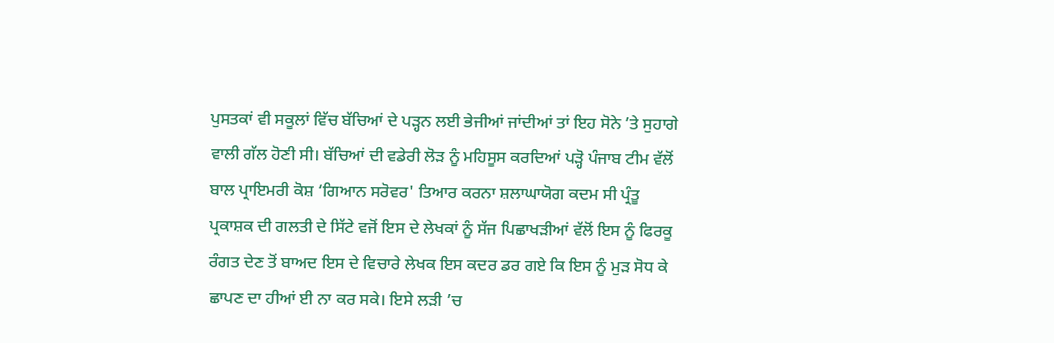ਪੁਸਤਕਾਂ ਵੀ ਸਕੂਲਾਂ ਵਿੱਚ ਬੱਚਿਆਂ ਦੇ ਪੜ੍ਹਨ ਲਈ ਭੇਜੀਆਂ ਜਾਂਦੀਆਂ ਤਾਂ ਇਹ ਸੋਨੇ ’ਤੇ ਸੁਹਾਗੇ ਵਾਲੀ ਗੱਲ ਹੋਣੀ ਸੀ। ਬੱਚਿਆਂ ਦੀ ਵਡੇਰੀ ਲੋੜ ਨੂੰ ਮਹਿਸੂਸ ਕਰਦਿਆਂ ਪੜ੍ਹੋ ਪੰਜਾਬ ਟੀਮ ਵੱਲੋਂ ਬਾਲ ਪ੍ਰਾਇਮਰੀ ਕੋਸ਼ ‘ਗਿਆਨ ਸਰੋਵਰ' ਤਿਆਰ ਕਰਨਾ ਸ਼ਲਾਘਾਯੋਗ ਕਦਮ ਸੀ ਪ੍ਰੰਤੂ ਪ੍ਰਕਾਸ਼ਕ ਦੀ ਗਲਤੀ ਦੇ ਸਿੱਟੇ ਵਜੋਂ ਇਸ ਦੇ ਲੇਖਕਾਂ ਨੂੰ ਸੱਜ ਪਿਛਾਖੜੀਆਂ ਵੱਲੋਂ ਇਸ ਨੂੰ ਫਿਰਕੂ ਰੰਗਤ ਦੇਣ ਤੋਂ ਬਾਅਦ ਇਸ ਦੇ ਵਿਚਾਰੇ ਲੇਖਕ ਇਸ ਕਦਰ ਡਰ ਗਏ ਕਿ ਇਸ ਨੂੰ ਮੁੜ ਸੋਧ ਕੇ ਛਾਪਣ ਦਾ ਹੀਆਂ ਈ ਨਾ ਕਰ ਸਕੇ। ਇਸੇ ਲੜੀ ’ਚ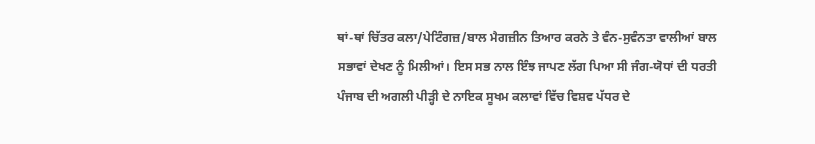ਥਾਂ-ਥਾਂ ਚਿੱਤਰ ਕਲਾ/ਪੇਟਿੰਗਜ਼/ਬਾਲ ਮੈਗਜ਼ੀਨ ਤਿਆਰ ਕਰਨੇ ਤੇ ਵੰਨ-ਸੁਵੰਨਤਾ ਵਾਲੀਆਂ ਬਾਲ ਸਭਾਵਾਂ ਦੇਖਣ ਨੂੰ ਮਿਲੀਆਂ। ਇਸ ਸਭ ਨਾਲ ਇੰਝ ਜਾਪਣ ਲੱਗ ਪਿਆ ਸੀ ਜੰਗ-ਯੋਧਾਂ ਦੀ ਧਰਤੀ ਪੰਜਾਬ ਦੀ ਅਗਲੀ ਪੀੜ੍ਹੀ ਦੇ ਨਾਇਕ ਸੂਖਮ ਕਲਾਵਾਂ ਵਿੱਚ ਵਿਸ਼ਵ ਪੱਧਰ ਦੇ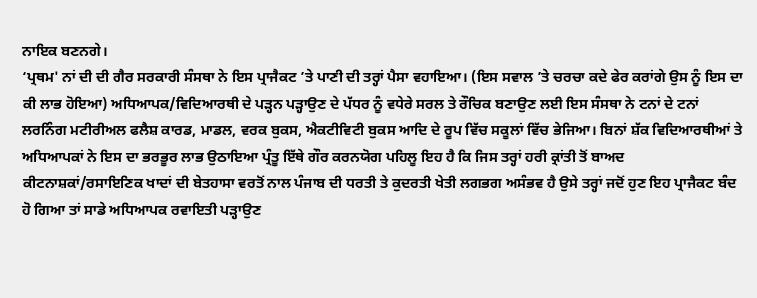ਨਾਇਕ ਬਣਨਗੇ।
‘ਪ੍ਰਥਮ' ਨਾਂ ਦੀ ਦੀ ਗੈਰ ਸਰਕਾਰੀ ਸੰਸਥਾ ਨੇ ਇਸ ਪ੍ਰਾਜੈਕਟ ’ਤੇ ਪਾਣੀ ਦੀ ਤਰ੍ਹਾਂ ਪੈਸਾ ਵਹਾਇਆ। (ਇਸ ਸਵਾਲ ’ਤੇ ਚਰਚਾ ਕਦੇ ਫੇਰ ਕਰਾਂਗੇ ਉਸ ਨੂੰ ਇਸ ਦਾ ਕੀ ਲਾਭ ਹੋਇਆ) ਅਧਿਆਪਕ/ਵਿਦਿਆਰਥੀ ਦੇ ਪੜ੍ਹਨ ਪੜ੍ਹਾਉਣ ਦੇ ਪੱਧਰ ਨੂੰ ਵਧੇਰੇ ਸਰਲ ਤੇ ਰੌਚਿਕ ਬਣਾਉਣ ਲਈ ਇਸ ਸੰਸਥਾ ਨੇ ਟਨਾਂ ਦੇ ਟਨਾਂ ਲਰਨਿੰਗ ਮਟੀਰੀਅਲ ਫਲੈਸ਼ ਕਾਰਡ, ਮਾਡਲ, ਵਰਕ ਬੁਕਸ, ਐਕਟੀਵਿਟੀ ਬੁਕਸ ਆਦਿ ਦੇ ਰੂਪ ਵਿੱਚ ਸਕੂਲਾਂ ਵਿੱਚ ਭੇਜਿਆ। ਬਿਨਾਂ ਸ਼ੱਕ ਵਿਦਿਆਰਥੀਆਂ ਤੇ ਅਧਿਆਪਕਾਂ ਨੇ ਇਸ ਦਾ ਭਰਭੂਰ ਲਾਭ ਉਠਾਇਆ ਪ੍ਰੰਤੂ ਇੱਥੇ ਗੌਰ ਕਰਨਯੋਗ ਪਹਿਲੂ ਇਹ ਹੈ ਕਿ ਜਿਸ ਤਰ੍ਹਾਂ ਹਰੀ ਕ੍ਰਾਂਤੀ ਤੋਂ ਬਾਅਦ ਕੀਟਨਾਸ਼ਕਾਂ/ਰਸਾਇਣਿਕ ਖਾਦਾਂ ਦੀ ਬੇਤਹਾਸਾ ਵਰਤੋਂ ਨਾਲ ਪੰਜਾਬ ਦੀ ਧਰਤੀ ਤੇ ਕੁਦਰਤੀ ਖੇਤੀ ਲਗਭਗ ਅਸੰਭਵ ਹੈ ਉਸੇ ਤਰ੍ਹਾਂ ਜਦੋਂ ਹੁਣ ਇਹ ਪ੍ਰਾਜੈਕਟ ਬੰਦ ਹੋ ਗਿਆ ਤਾਂ ਸਾਡੇ ਅਧਿਆਪਕ ਰਵਾਇਤੀ ਪੜ੍ਹਾਉਣ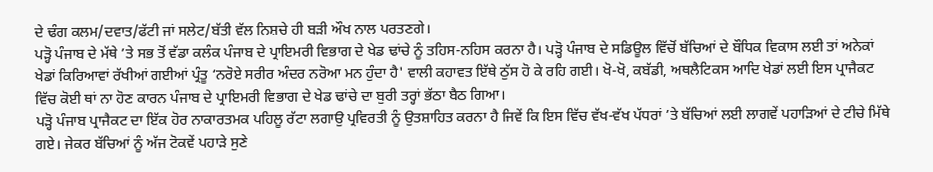ਦੇ ਢੰਗ ਕਲਮ/ਦਵਾਤ/ਫੱਟੀ ਜਾਂ ਸਲੇਟ/ਬੱਤੀ ਵੱਲ ਨਿਸ਼ਚੇ ਹੀ ਬੜੀ ਔਖ ਨਾਲ ਪਰਤਣਗੇ।
ਪੜ੍ਹੋ ਪੰਜਾਬ ਦੇ ਮੱਥੇ ’ਤੇ ਸਭ ਤੋਂ ਵੱਡਾ ਕਲੰਕ ਪੰਜਾਬ ਦੇ ਪ੍ਰਾਇਮਰੀ ਵਿਭਾਗ ਦੇ ਖੇਡ ਢਾਂਚੇ ਨੂੰ ਤਹਿਸ-ਨਹਿਸ ਕਰਨਾ ਹੈ। ਪੜ੍ਹੋ ਪੰਜਾਬ ਦੇ ਸਡਿਊਲ ਵਿੱਚੋਂ ਬੱਚਿਆਂ ਦੇ ਬੌਧਿਕ ਵਿਕਾਸ ਲਈ ਤਾਂ ਅਨੇਕਾਂ ਖੇਡਾਂ ਕਿਰਿਆਵਾਂ ਰੱਖੀਆਂ ਗਈਆਂ ਪ੍ਰੰਤੂ ‘ਨਰੋਏ ਸਰੀਰ ਅੰਦਰ ਨਰੋਆ ਮਨ ਹੁੰਦਾ ਹੈ' ਵਾਲੀ ਕਹਾਵਤ ਇੱਥੇ ਠੁੱਸ ਹੋ ਕੇ ਰਹਿ ਗਈ। ਖੋ-ਖੋ, ਕਬੱਡੀ, ਅਥਲੈਟਿਕਸ ਆਦਿ ਖੇਡਾਂ ਲਈ ਇਸ ਪ੍ਰਾਜੈਕਟ ਵਿੱਚ ਕੋਈ ਥਾਂ ਨਾ ਹੋਣ ਕਾਰਨ ਪੰਜਾਬ ਦੇ ਪ੍ਰਾਇਮਰੀ ਵਿਭਾਗ ਦੇ ਖੇਡ ਢਾਂਚੇ ਦਾ ਬੁਰੀ ਤਰ੍ਹਾਂ ਭੱਠਾ ਬੈਠ ਗਿਆ।
ਪੜ੍ਹੋ ਪੰਜਾਬ ਪ੍ਰਾਜੈਕਟ ਦਾ ਇੱਕ ਹੋਰ ਨਾਕਾਰਤਮਕ ਪਹਿਲੂ ਰੱਟਾ ਲਗਾਉ ਪ੍ਰਵਿਰਤੀ ਨੂੰ ਉਤਸ਼ਾਹਿਤ ਕਰਨਾ ਹੈ ਜਿਵੇਂ ਕਿ ਇਸ ਵਿੱਚ ਵੱਖ-ਵੱਖ ਪੱਧਰਾਂ ’ਤੇ ਬੱਚਿਆਂ ਲਈ ਲਾਗਵੇਂ ਪਹਾੜਿਆਂ ਦੇ ਟੀਚੇ ਮਿੱਥੇ ਗਏ। ਜੇਕਰ ਬੱਚਿਆਂ ਨੂੰ ਅੱਜ ਟੋਕਵੇਂ ਪਹਾੜੇ ਸੁਣੇ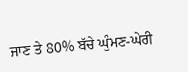ਜਾਣ ਤੇ 80% ਬੱਚੇ ਘੁੰਮਣ-ਘੇਰੀ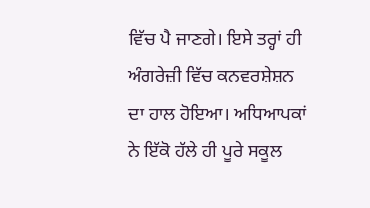ਵਿੱਚ ਪੈ ਜਾਣਗੇ। ਇਸੇ ਤਰ੍ਹਾਂ ਹੀ ਅੰਗਰੇਜ਼ੀ ਵਿੱਚ ਕਨਵਰਸ਼ੇਸ਼ਨ ਦਾ ਹਾਲ ਹੋਇਆ। ਅਧਿਆਪਕਾਂ ਨੇ ਇੱਕੋ ਹੱਲੇ ਹੀ ਪੂਰੇ ਸਕੂਲ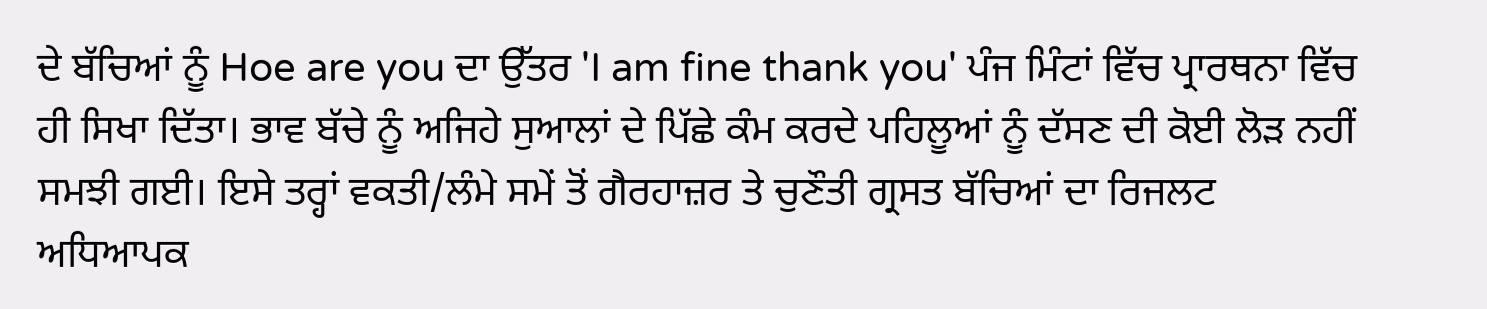ਦੇ ਬੱਚਿਆਂ ਨੂੰ Hoe are you ਦਾ ਉੱਤਰ 'I am fine thank you' ਪੰਜ ਮਿੰਟਾਂ ਵਿੱਚ ਪ੍ਰਾਰਥਨਾ ਵਿੱਚ ਹੀ ਸਿਖਾ ਦਿੱਤਾ। ਭਾਵ ਬੱਚੇ ਨੂੰ ਅਜਿਹੇ ਸੁਆਲਾਂ ਦੇ ਪਿੱਛੇ ਕੰਮ ਕਰਦੇ ਪਹਿਲੂਆਂ ਨੂੰ ਦੱਸਣ ਦੀ ਕੋਈ ਲੋੜ ਨਹੀਂ ਸਮਝੀ ਗਈ। ਇਸੇ ਤਰ੍ਹਾਂ ਵਕਤੀ/ਲੰਮੇ ਸਮੇਂ ਤੋਂ ਗੈਰਹਾਜ਼ਰ ਤੇ ਚੁਣੌਤੀ ਗ੍ਰਸਤ ਬੱਚਿਆਂ ਦਾ ਰਿਜਲਟ ਅਧਿਆਪਕ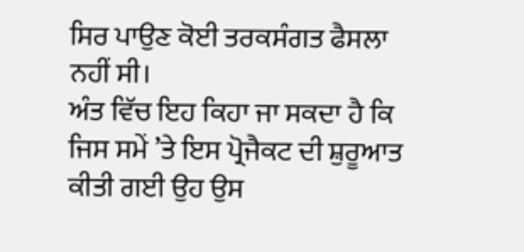ਸਿਰ ਪਾਉਣ ਕੋਈ ਤਰਕਸੰਗਤ ਫੈਸਲਾ ਨਹੀਂ ਸੀ।
ਅੰਤ ਵਿੱਚ ਇਹ ਕਿਹਾ ਜਾ ਸਕਦਾ ਹੈ ਕਿ ਜਿਸ ਸਮੇਂ ’ਤੇ ਇਸ ਪ੍ਰੋਜੈਕਟ ਦੀ ਸ਼ੁਰੂਆਤ ਕੀਤੀ ਗਈ ਉਹ ਉਸ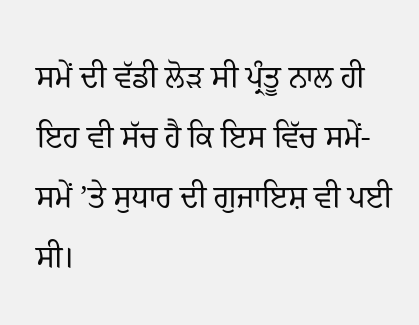ਸਮੇਂ ਦੀ ਵੱਡੀ ਲੋੜ ਸੀ ਪ੍ਰੰਤੂ ਨਾਲ ਹੀ ਇਹ ਵੀ ਸੱਚ ਹੈ ਕਿ ਇਸ ਵਿੱਚ ਸਮੇਂ-ਸਮੇਂ ’ਤੇ ਸੁਧਾਰ ਦੀ ਗੁਜਾਇਸ਼ ਵੀ ਪਈ ਸੀ।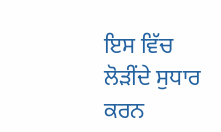ਇਸ ਵਿੱਚ ਲੋੜੀਂਦੇ ਸੁਧਾਰ ਕਰਨ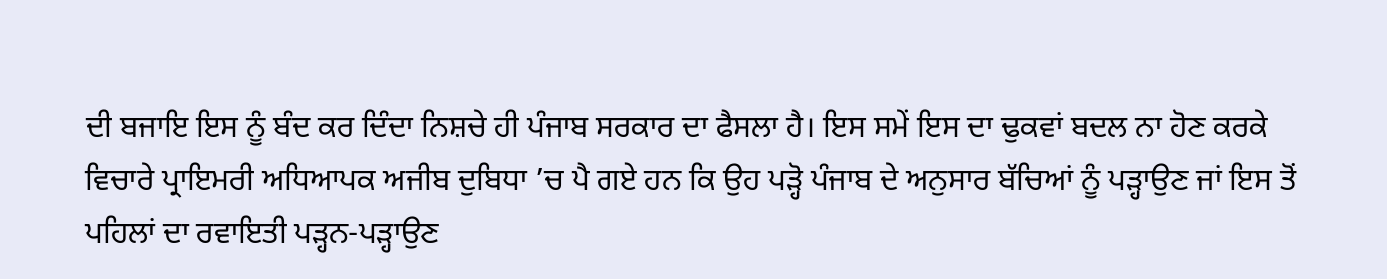ਦੀ ਬਜਾਇ ਇਸ ਨੂੰ ਬੰਦ ਕਰ ਦਿੰਦਾ ਨਿਸ਼ਚੇ ਹੀ ਪੰਜਾਬ ਸਰਕਾਰ ਦਾ ਫੈਸਲਾ ਹੈ। ਇਸ ਸਮੇਂ ਇਸ ਦਾ ਢੁਕਵਾਂ ਬਦਲ ਨਾ ਹੋਣ ਕਰਕੇ ਵਿਚਾਰੇ ਪ੍ਰਾਇਮਰੀ ਅਧਿਆਪਕ ਅਜੀਬ ਦੁਬਿਧਾ ’ਚ ਪੈ ਗਏ ਹਨ ਕਿ ਉਹ ਪੜ੍ਹੋ ਪੰਜਾਬ ਦੇ ਅਨੁਸਾਰ ਬੱਚਿਆਂ ਨੂੰ ਪੜ੍ਹਾਉਣ ਜਾਂ ਇਸ ਤੋਂ ਪਹਿਲਾਂ ਦਾ ਰਵਾਇਤੀ ਪੜ੍ਹਨ-ਪੜ੍ਹਾਉਣ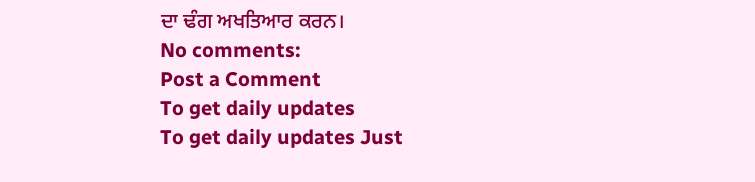ਦਾ ਢੰਗ ਅਖਤਿਆਰ ਕਰਨ।
No comments:
Post a Comment
To get daily updates
To get daily updates Just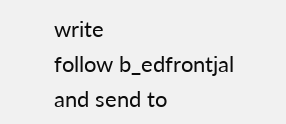write
follow b_edfrontjal
and send to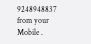9248948837
from your Mobile .